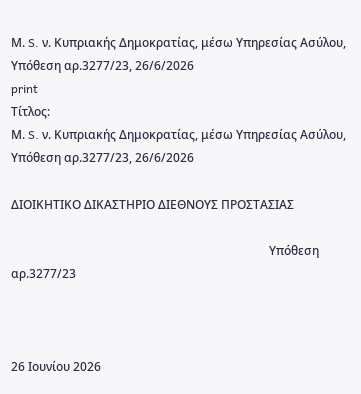Μ. S. ν. Κυπριακής Δημοκρατίας, μέσω Υπηρεσίας Ασύλου, Υπόθεση αρ.3277/23, 26/6/2026
print
Τίτλος:
Μ. S. ν. Κυπριακής Δημοκρατίας, μέσω Υπηρεσίας Ασύλου, Υπόθεση αρ.3277/23, 26/6/2026

ΔΙΟΙΚΗΤΙΚΟ ΔΙΚΑΣΤΗΡΙΟ ΔΙΕΘΝΟΥΣ ΠΡΟΣΤΑΣΙΑΣ

                                                                                      Υπόθεση αρ.3277/23



26 Ιουνίου 2026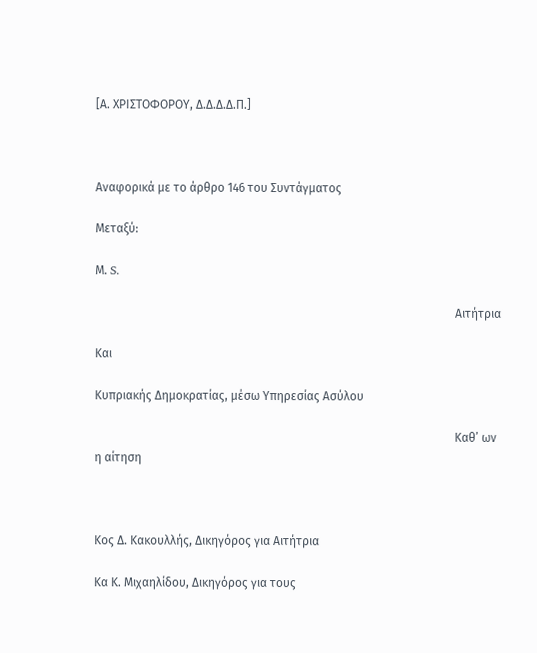[Α. ΧΡΙΣΤΟΦΟΡΟΥ, Δ.Δ.Δ.Δ.Π.]



Αναφορικά με το άρθρο 146 του Συντάγματος

Μεταξύ:

Μ. S.

                                                                                                                        Αιτήτρια

Και

Κυπριακής Δημοκρατίας, μέσω Υπηρεσίας Ασύλου

                                                                                                                        Καθ’ ων η αίτηση



Κος Δ. Κακουλλής, Δικηγόρος για Αιτήτρια

Κα Κ. Μιχαηλίδου, Δικηγόρος για τους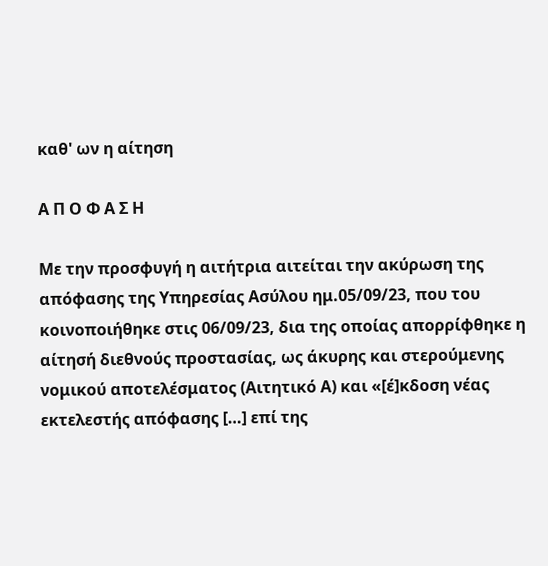καθ' ων η αίτηση

Α Π Ο Φ Α Σ Η

Με την προσφυγή η αιτήτρια αιτείται την ακύρωση της απόφασης της Υπηρεσίας Ασύλου ημ.05/09/23, που του κοινοποιήθηκε στις 06/09/23, δια της οποίας απορρίφθηκε η αίτησή διεθνούς προστασίας, ως άκυρης και στερούμενης νομικού αποτελέσματος (Αιτητικό Α) και «[έ]κδοση νέας εκτελεστής απόφασης […] επί της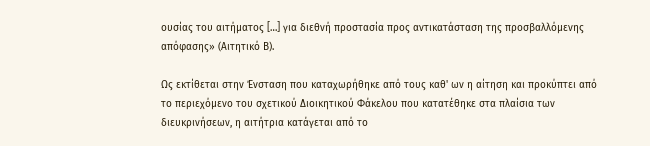ουσίας του αιτήματος […] για διεθνή προστασία προς αντικατάσταση της προσβαλλόμενης απόφασης» (Αιτητικό Β).

Ως εκτίθεται στην Ένσταση που καταχωρήθηκε από τους καθ' ων η αίτηση και προκύπτει από το περιεχόμενο του σχετικού Διοικητικού Φάκελου που κατατέθηκε στα πλαίσια των διευκρινήσεων, η αιτήτρια κατάγεται από το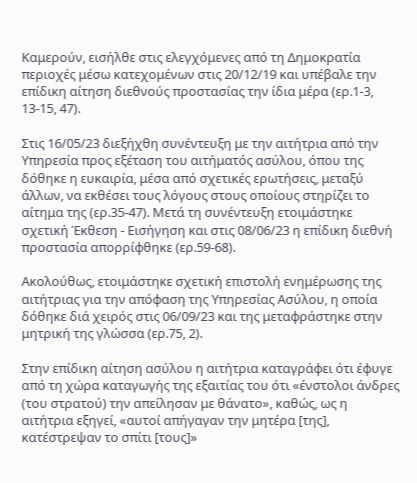Καμερούν, εισήλθε στις ελεγχόμενες από τη Δημοκρατία περιοχές μέσω κατεχομένων στις 20/12/19 και υπέβαλε την επίδικη αίτηση διεθνούς προστασίας την ίδια μέρα (ερ.1-3, 13-15, 47).

Στις 16/05/23 διεξήχθη συνέντευξη με την αιτήτρια από την Υπηρεσία προς εξέταση του αιτήματός ασύλου, όπου της δόθηκε η ευκαιρία, μέσα από σχετικές ερωτήσεις, μεταξύ άλλων, να εκθέσει τους λόγους στους οποίους στηρίζει το αίτημα της (ερ.35-47). Μετά τη συνέντευξη ετοιμάστηκε σχετική Έκθεση - Εισήγηση και στις 08/06/23 η επίδικη διεθνή προστασία απορρίφθηκε (ερ.59-68).

Ακολούθως, ετοιμάστηκε σχετική επιστολή ενημέρωσης της αιτήτριας για την απόφαση της Υπηρεσίας Ασύλου, η οποία δόθηκε διά χειρός στις 06/09/23 και της μεταφράστηκε στην μητρική της γλώσσα (ερ.75, 2).

Στην επίδικη αίτηση ασύλου η αιτήτρια καταγράφει ότι έφυγε από τη χώρα καταγωγής της εξαιτίας του ότι «ένστολοι άνδρες (του στρατού) την απείλησαν με θάνατο», καθώς, ως η αιτήτρια εξηγεί, «αυτοί απήγαγαν την μητέρα [της], κατέστρεψαν το σπίτι [τους]»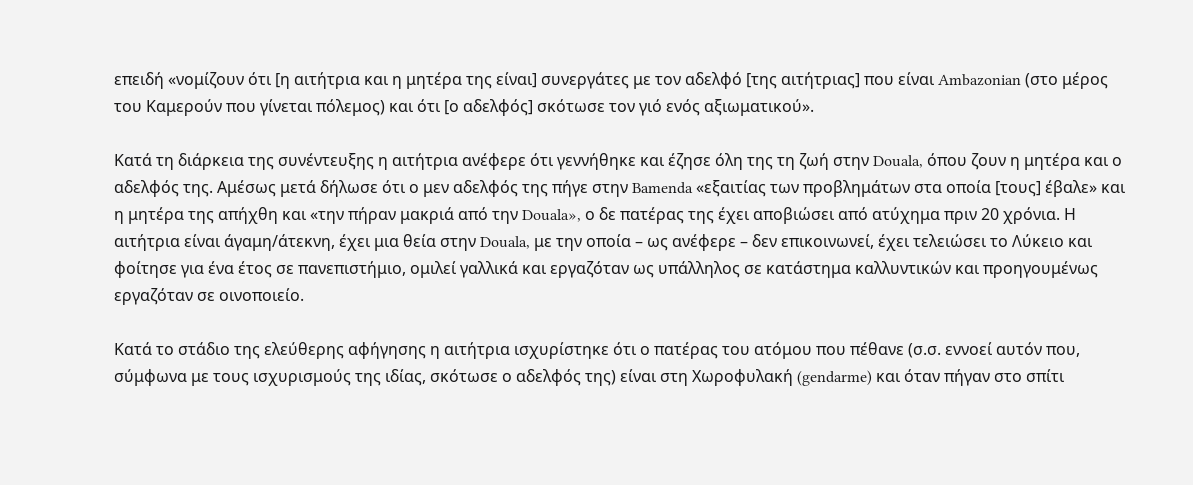επειδή «νομίζουν ότι [η αιτήτρια και η μητέρα της είναι] συνεργάτες με τον αδελφό [της αιτήτριας] που είναι Ambazonian (στο μέρος του Καμερούν που γίνεται πόλεμος) και ότι [ο αδελφός] σκότωσε τον γιό ενός αξιωματικού».

Κατά τη διάρκεια της συνέντευξης η αιτήτρια ανέφερε ότι γεννήθηκε και έζησε όλη της τη ζωή στην Douala, όπου ζουν η μητέρα και ο αδελφός της. Αμέσως μετά δήλωσε ότι ο μεν αδελφός της πήγε στην Bamenda «εξαιτίας των προβλημάτων στα οποία [τους] έβαλε» και η μητέρα της απήχθη και «την πήραν μακριά από την Douala», ο δε πατέρας της έχει αποβιώσει από ατύχημα πριν 20 χρόνια. Η αιτήτρια είναι άγαμη/άτεκνη, έχει μια θεία στην Douala, με την οποία – ως ανέφερε – δεν επικοινωνεί, έχει τελειώσει το Λύκειο και φοίτησε για ένα έτος σε πανεπιστήμιο, ομιλεί γαλλικά και εργαζόταν ως υπάλληλος σε κατάστημα καλλυντικών και προηγουμένως εργαζόταν σε οινοποιείο.

Κατά το στάδιο της ελεύθερης αφήγησης η αιτήτρια ισχυρίστηκε ότι ο πατέρας του ατόμου που πέθανε (σ.σ. εννοεί αυτόν που, σύμφωνα με τους ισχυρισμούς της ιδίας, σκότωσε ο αδελφός της) είναι στη Χωροφυλακή (gendarme) και όταν πήγαν στο σπίτι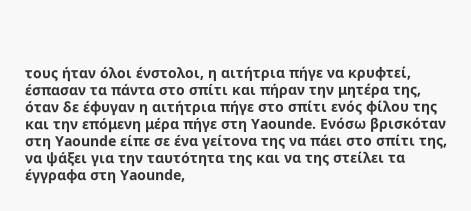τους ήταν όλοι ένστολοι, η αιτήτρια πήγε να κρυφτεί, έσπασαν τα πάντα στο σπίτι και πήραν την μητέρα της, όταν δε έφυγαν η αιτήτρια πήγε στο σπίτι ενός φίλου της και την επόμενη μέρα πήγε στη Yaounde. Ενόσω βρισκόταν στη Yaounde είπε σε ένα γείτονα της να πάει στο σπίτι της, να ψάξει για την ταυτότητα της και να της στείλει τα έγγραφα στη Yaounde,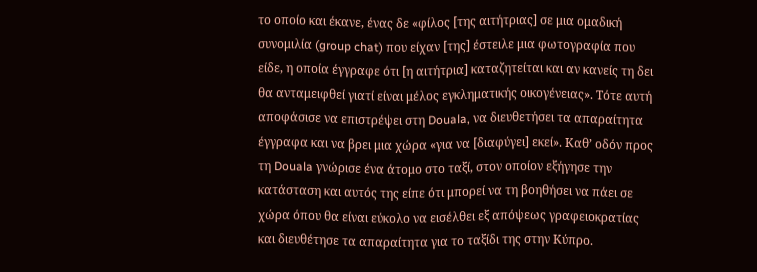το οποίο και έκανε, ένας δε «φίλος [της αιτήτριας] σε μια ομαδική συνομιλία (group chat) που είχαν [της] έστειλε μια φωτογραφία που είδε, η οποία έγγραφε ότι [η αιτήτρια] καταζητείται και αν κανείς τη δει θα ανταμειφθεί γιατί είναι μέλος εγκληματικής οικογένειας». Τότε αυτή αποφάσισε να επιστρέψει στη Douala, να διευθετήσει τα απαραίτητα έγγραφα και να βρει μια χώρα «για να [διαφύγει] εκεί». Καθ’ οδόν προς τη Douala γνώρισε ένα άτομο στο ταξί, στον οποίον εξήγησε την κατάσταση και αυτός της είπε ότι μπορεί να τη βοηθήσει να πάει σε χώρα όπου θα είναι εύκολο να εισέλθει εξ απόψεως γραφειοκρατίας και διευθέτησε τα απαραίτητα για το ταξίδι της στην Κύπρο.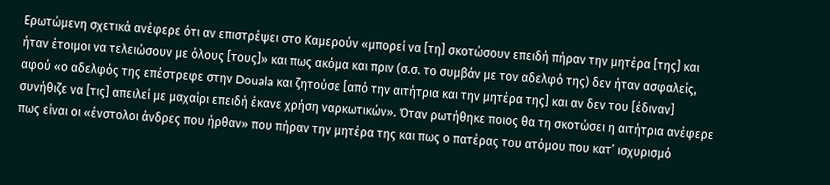Ερωτώμενη σχετικά ανέφερε ότι αν επιστρέψει στο Καμερούν «μπορεί να [τη] σκοτώσουν επειδή πήραν την μητέρα [της] και ήταν έτοιμοι να τελειώσουν με όλους [τους]» και πως ακόμα και πριν (σ.σ. το συμβάν με τον αδελφό της) δεν ήταν ασφαλείς, αφού «ο αδελφός της επέστρεφε στην Douala και ζητούσε [από την αιτήτρια και την μητέρα της] και αν δεν του [έδιναν] συνήθιζε να [τις] απειλεί με μαχαίρι επειδή έκανε χρήση ναρκωτικών». Όταν ρωτήθηκε ποιος θα τη σκοτώσει η αιτήτρια ανέφερε πως είναι οι «ένστολοι άνδρες που ήρθαν» που πήραν την μητέρα της και πως ο πατέρας του ατόμου που κατ’ ισχυρισμό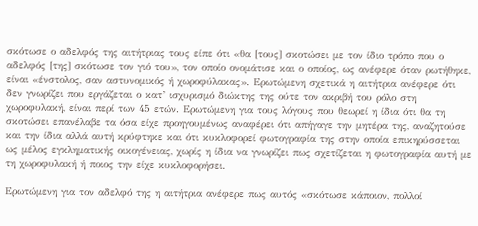σκότωσε ο αδελφός της αιτήτριας τους είπε ότι «θα [τους] σκοτώσει με τον ίδιο τρόπο που ο αδελφός [της] σκότωσε τον γιό του», τον οποίο ονομάτισε και ο οποίος, ως ανέφερε όταν ρωτήθηκε, είναι «ένστολος, σαν αστυνομικός ή χωροφύλακας». Ερωτώμενη σχετικά η αιτήτρια ανέφερε ότι δεν γνωρίζει που εργάζεται ο κατ’ ισχυρισμό διώκτης της ούτε τον ακριβή του ρόλο στη χωροφυλακή, είναι περί των 45 ετών. Ερωτώμενη για τους λόγους που θεωρεί η ίδια ότι θα τη σκοτώσει επανέλαβε τα όσα είχε προηγουμένως αναφέρει ότι απήγαγε την μητέρα της, αναζητούσε και την ίδια αλλά αυτή κρύφτηκε και ότι κυκλοφορεί φωτογραφία της στην οποία επικηρύσσεται ως μέλος εγκληματικής οικογένειας, χωρίς η ίδια να γνωρίζει πως σχετίζεται η φωτογραφία αυτή με τη χωροφυλακή ή ποιος την είχε κυκλοφορήσει.

Ερωτώμενη για τον αδελφό της η αιτήτρια ανέφερε πως αυτός «σκότωσε κάποιον, πολλοί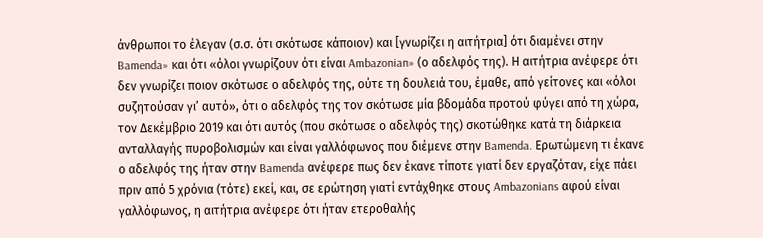άνθρωποι το έλεγαν (σ.σ. ότι σκότωσε κάποιον) και [γνωρίζει η αιτήτρια] ότι διαμένει στην Bamenda» και ότι «όλοι γνωρίζουν ότι είναι Ambazonian» (ο αδελφός της). Η αιτήτρια ανέφερε ότι δεν γνωρίζει ποιον σκότωσε ο αδελφός της, ούτε τη δουλειά του, έμαθε, από γείτονες και «όλοι συζητούσαν γι’ αυτό», ότι ο αδελφός της τον σκότωσε μία βδομάδα προτού φύγει από τη χώρα, τον Δεκέμβριο 2019 και ότι αυτός (που σκότωσε ο αδελφός της) σκοτώθηκε κατά τη διάρκεια ανταλλαγής πυροβολισμών και είναι γαλλόφωνος που διέμενε στην Bamenda. Ερωτώμενη τι έκανε ο αδελφός της ήταν στην Bamenda ανέφερε πως δεν έκανε τίποτε γιατί δεν εργαζόταν, είχε πάει πριν από 5 χρόνια (τότε) εκεί, και, σε ερώτηση γιατί εντάχθηκε στους Ambazonians αφού είναι γαλλόφωνος, η αιτήτρια ανέφερε ότι ήταν ετεροθαλής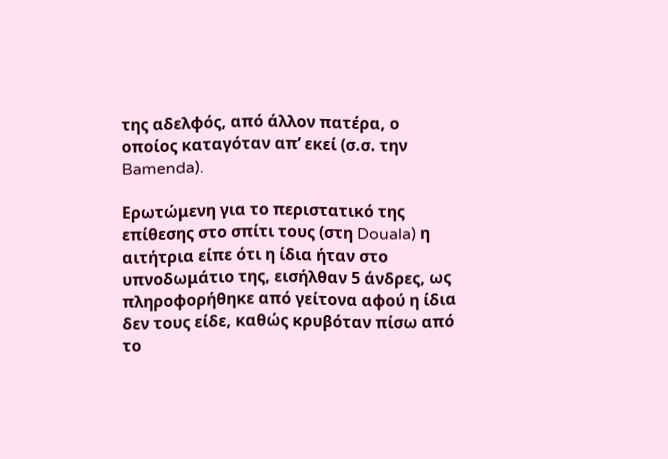της αδελφός, από άλλον πατέρα, ο οποίος καταγόταν απ’ εκεί (σ.σ. την Bamenda).

Ερωτώμενη για το περιστατικό της επίθεσης στο σπίτι τους (στη Douala) η αιτήτρια είπε ότι η ίδια ήταν στο υπνοδωμάτιο της, εισήλθαν 5 άνδρες, ως πληροφορήθηκε από γείτονα αφού η ίδια δεν τους είδε, καθώς κρυβόταν πίσω από το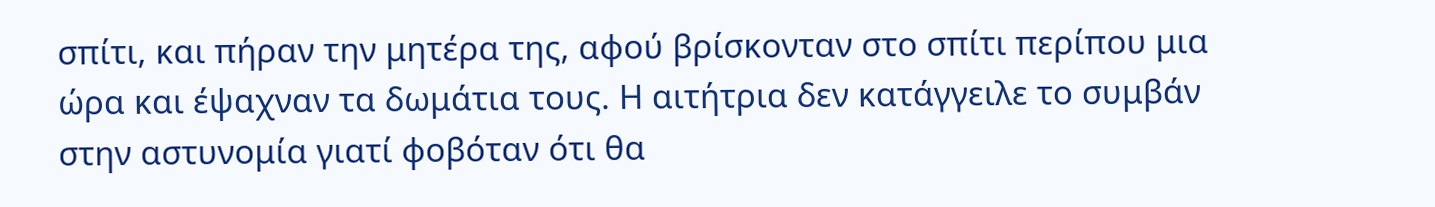σπίτι, και πήραν την μητέρα της, αφού βρίσκονταν στο σπίτι περίπου μια ώρα και έψαχναν τα δωμάτια τους. Η αιτήτρια δεν κατάγγειλε το συμβάν στην αστυνομία γιατί φοβόταν ότι θα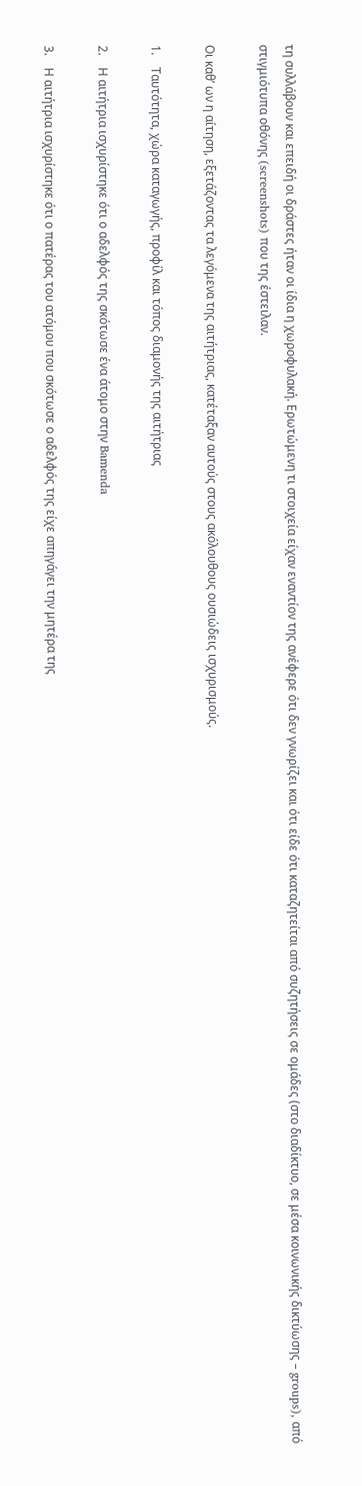τη συλλάβουν και επειδή οι δράστες ήταν οι ίδια η χωροφυλακή. Ερωτώμενη τι στοιχεία είχαν εναντίον της ανέφερε ότι δεν γνωρίζει και ότι είδε ότι καταζητείται από συζητήσεις σε ομάδες (στο διαδίκτυo, σε μέσα κοινωνικής δικτύωσης – groups), από στιγμιότυπα οθόνης (screenshots) που της έστειλαν.

Οι καθ’ ων η αίτηση, εξετάζοντας τα λεγόμενα της αιτήτριας, κατέταξαν αυτούς στους ακόλουθους ουσιώδεις ισχυρισμούς.

1.    Ταυτότητα, χώρα καταγωγής, προφίλ και τόπος διαμονής της αιτήτριας

2.    Η αιτήτρια ισχυρίστηκε ότι ο αδελφός της σκότωσε ένα άτομο στην Bamenda

3.    Η αιτήτρια ισχυρίστηκε ότι ο πατέρας του ατόμου που σκότωσε ο αδελφός της είχε απηγάγει την μητέρα της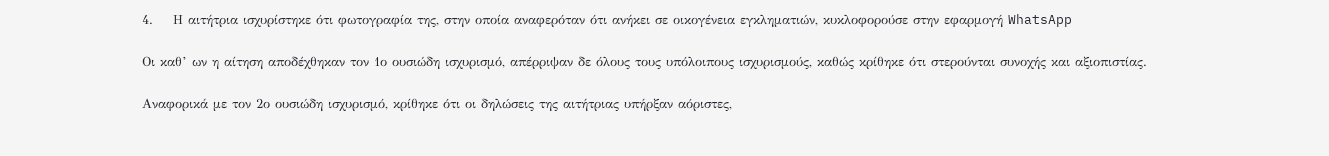4.    Η αιτήτρια ισχυρίστηκε ότι φωτογραφία της, στην οποία αναφερόταν ότι ανήκει σε οικογένεια εγκληματιών, κυκλοφορούσε στην εφαρμογή WhatsApp

Οι καθ’ ων η αίτηση αποδέχθηκαν τον 1ο ουσιώδη ισχυρισμό, απέρριψαν δε όλους τους υπόλοιπους ισχυρισμούς, καθώς κρίθηκε ότι στερούνται συνοχής και αξιοπιστίας.

Αναφορικά με τον 2ο ουσιώδη ισχυρισμό, κρίθηκε ότι οι δηλώσεις της αιτήτριας υπήρξαν αόριστες,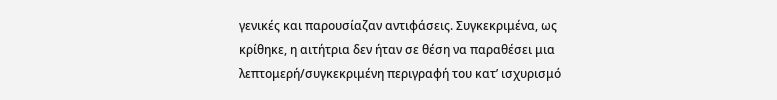γενικές και παρουσίαζαν αντιφάσεις. Συγκεκριμένα, ως κρίθηκε, η αιτήτρια δεν ήταν σε θέση να παραθέσει μια λεπτομερή/συγκεκριμένη περιγραφή του κατ’ ισχυρισμό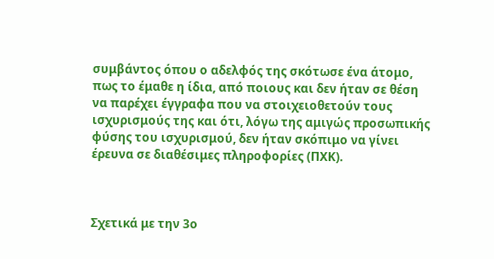συμβάντος όπου ο αδελφός της σκότωσε ένα άτομο, πως το έμαθε η ίδια, από ποιους και δεν ήταν σε θέση να παρέχει έγγραφα που να στοιχειοθετούν τους ισχυρισμούς της και ότι, λόγω της αμιγώς προσωπικής φύσης του ισχυρισμού, δεν ήταν σκόπιμο να γίνει έρευνα σε διαθέσιμες πληροφορίες (ΠΧΚ).



Σχετικά με την 3ο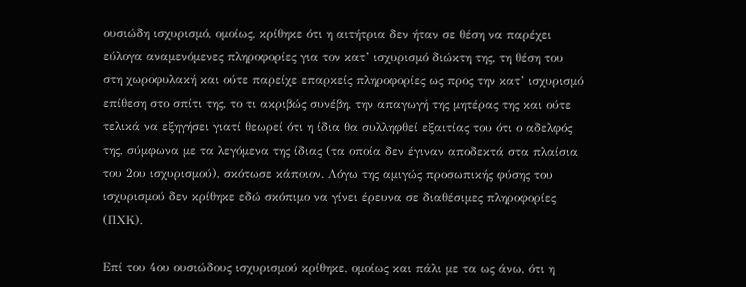ουσιώδη ισχυρισμό, ομοίως, κρίθηκε ότι η αιτήτρια δεν ήταν σε θέση να παρέχει εύλογα αναμενόμενες πληροφορίες για τον κατ’ ισχυρισμό διώκτη της, τη θέση του στη χωροφυλακή και ούτε παρείχε επαρκείς πληροφορίες ως προς την κατ’ ισχυρισμό επίθεση στο σπίτι της, το τι ακριβώς συνέβη, την απαγωγή της μητέρας της και ούτε τελικά να εξηγήσει γιατί θεωρεί ότι η ίδια θα συλληφθεί εξαιτίας του ότι ο αδελφός της, σύμφωνα με τα λεγόμενα της ίδιας (τα οποία δεν έγιναν αποδεκτά στα πλαίσια του 2ου ισχυρισμού), σκότωσε κάποιον. Λόγω της αμιγώς προσωπικής φύσης του ισχυρισμού δεν κρίθηκε εδώ σκόπιμο να γίνει έρευνα σε διαθέσιμες πληροφορίες (ΠΧΚ).

Επί του 4ου ουσιώδους ισχυρισμού κρίθηκε, ομοίως και πάλι με τα ως άνω, ότι η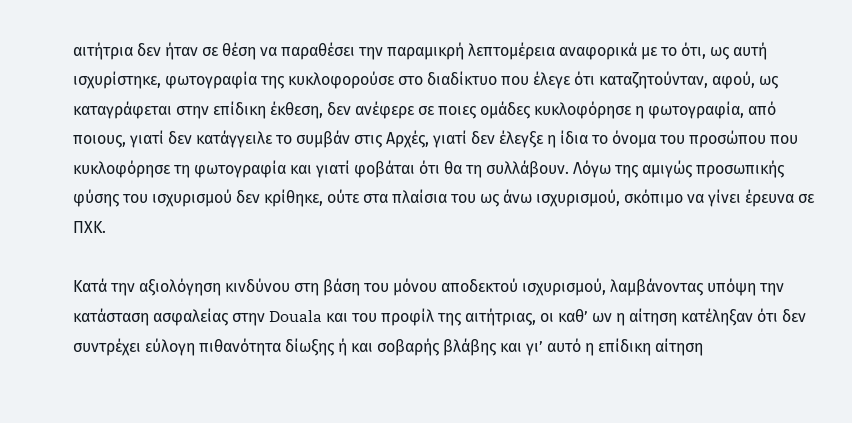αιτήτρια δεν ήταν σε θέση να παραθέσει την παραμικρή λεπτομέρεια αναφορικά με το ότι, ως αυτή ισχυρίστηκε, φωτογραφία της κυκλοφορούσε στο διαδίκτυο που έλεγε ότι καταζητούνταν, αφού, ως καταγράφεται στην επίδικη έκθεση, δεν ανέφερε σε ποιες ομάδες κυκλοφόρησε η φωτογραφία, από ποιους, γιατί δεν κατάγγειλε το συμβάν στις Αρχές, γιατί δεν έλεγξε η ίδια το όνομα του προσώπου που κυκλοφόρησε τη φωτογραφία και γιατί φοβάται ότι θα τη συλλάβουν. Λόγω της αμιγώς προσωπικής φύσης του ισχυρισμού δεν κρίθηκε, ούτε στα πλαίσια του ως άνω ισχυρισμού, σκόπιμο να γίνει έρευνα σε ΠΧΚ.

Κατά την αξιολόγηση κινδύνου στη βάση του μόνου αποδεκτού ισχυρισμού, λαμβάνοντας υπόψη την κατάσταση ασφαλείας στην Douala και του προφίλ της αιτήτριας, οι καθ’ ων η αίτηση κατέληξαν ότι δεν συντρέχει εύλογη πιθανότητα δίωξης ή και σοβαρής βλάβης και γι’ αυτό η επίδικη αίτηση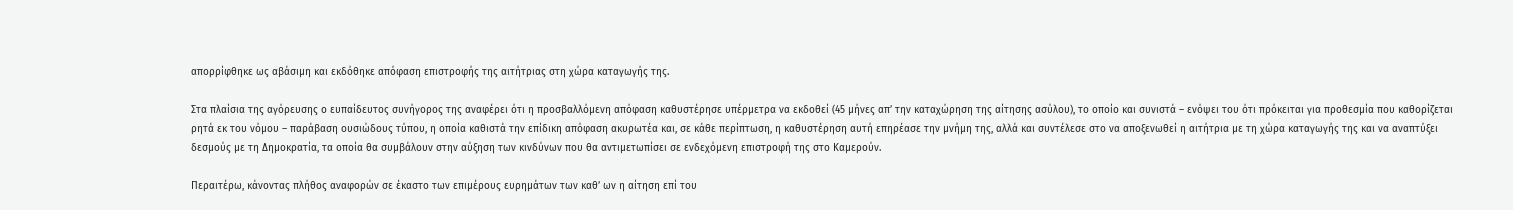απορρίφθηκε ως αβάσιμη και εκδόθηκε απόφαση επιστροφής της αιτήτριας στη χώρα καταγωγής της.

Στα πλαίσια της αγόρευσης ο ευπαίδευτος συνήγορος της αναφέρει ότι η προσβαλλόμενη απόφαση καθυστέρησε υπέρμετρα να εκδοθεί (45 μήνες απ’ την καταχώρηση της αίτησης ασύλου), το οποίο και συνιστά – ενόψει του ότι πρόκειται για προθεσμία που καθορίζεται ρητά εκ του νόμου – παράβαση ουσιώδους τύπου, η οποία καθιστά την επίδικη απόφαση ακυρωτέα και, σε κάθε περίπτωση, η καθυστέρηση αυτή επηρέασε την μνήμη της, αλλά και συντέλεσε στο να αποξενωθεί η αιτήτρια με τη χώρα καταγωγής της και να αναπτύξει δεσμούς με τη Δημοκρατία, τα οποία θα συμβάλουν στην αύξηση των κινδύνων που θα αντιμετωπίσει σε ενδεχόμενη επιστροφή της στο Καμερούν.

Περαιτέρω, κάνοντας πλήθος αναφορών σε έκαστο των επιμέρους ευρημάτων των καθ’ ων η αίτηση επί του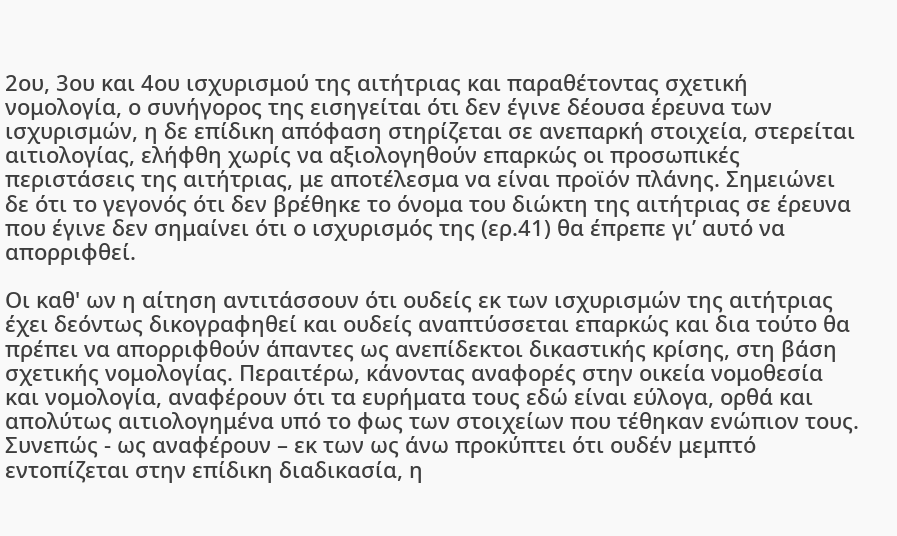2ου, 3ου και 4ου ισχυρισμού της αιτήτριας και παραθέτοντας σχετική νομολογία, ο συνήγορος της εισηγείται ότι δεν έγινε δέουσα έρευνα των ισχυρισμών, η δε επίδικη απόφαση στηρίζεται σε ανεπαρκή στοιχεία, στερείται αιτιολογίας, ελήφθη χωρίς να αξιολογηθούν επαρκώς οι προσωπικές περιστάσεις της αιτήτριας, με αποτέλεσμα να είναι προϊόν πλάνης. Σημειώνει δε ότι το γεγονός ότι δεν βρέθηκε το όνομα του διώκτη της αιτήτριας σε έρευνα που έγινε δεν σημαίνει ότι ο ισχυρισμός της (ερ.41) θα έπρεπε γι’ αυτό να απορριφθεί.

Οι καθ' ων η αίτηση αντιτάσσουν ότι ουδείς εκ των ισχυρισμών της αιτήτριας έχει δεόντως δικογραφηθεί και ουδείς αναπτύσσεται επαρκώς και δια τούτο θα πρέπει να απορριφθούν άπαντες ως ανεπίδεκτοι δικαστικής κρίσης, στη βάση σχετικής νομολογίας. Περαιτέρω, κάνοντας αναφορές στην οικεία νομοθεσία και νομολογία, αναφέρουν ότι τα ευρήματα τους εδώ είναι εύλογα, ορθά και απολύτως αιτιολογημένα υπό το φως των στοιχείων που τέθηκαν ενώπιον τους. Συνεπώς - ως αναφέρουν – εκ των ως άνω προκύπτει ότι ουδέν μεμπτό εντοπίζεται στην επίδικη διαδικασία, η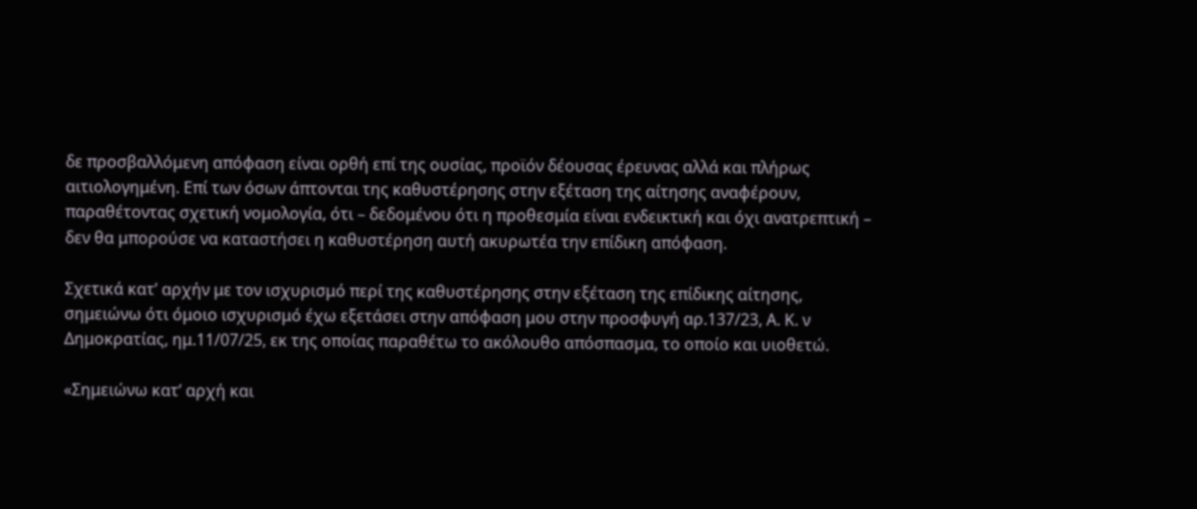δε προσβαλλόμενη απόφαση είναι ορθή επί της ουσίας, προϊόν δέουσας έρευνας αλλά και πλήρως αιτιολογημένη. Επί των όσων άπτονται της καθυστέρησης στην εξέταση της αίτησης αναφέρουν, παραθέτοντας σχετική νομολογία, ότι – δεδομένου ότι η προθεσμία είναι ενδεικτική και όχι ανατρεπτική – δεν θα μπορούσε να καταστήσει η καθυστέρηση αυτή ακυρωτέα την επίδικη απόφαση.

Σχετικά κατ’ αρχήν με τον ισχυρισμό περί της καθυστέρησης στην εξέταση της επίδικης αίτησης, σημειώνω ότι όμοιο ισχυρισμό έχω εξετάσει στην απόφαση μου στην προσφυγή αρ.137/23, Α. Κ. ν Δημοκρατίας, ημ.11/07/25, εκ της οποίας παραθέτω το ακόλουθο απόσπασμα, το οποίο και υιοθετώ.

«Σημειώνω κατ’ αρχή και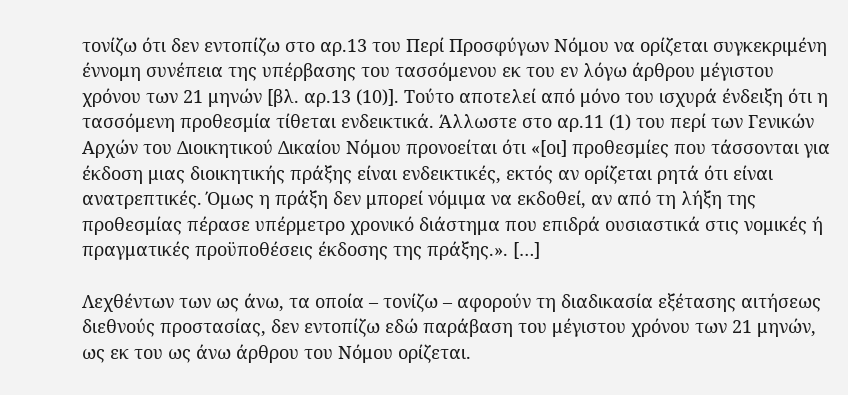τονίζω ότι δεν εντοπίζω στο αρ.13 του Περί Προσφύγων Νόμου να ορίζεται συγκεκριμένη έννομη συνέπεια της υπέρβασης του τασσόμενου εκ του εν λόγω άρθρου μέγιστου χρόνου των 21 μηνών [βλ. αρ.13 (10)]. Τούτο αποτελεί από μόνο του ισχυρά ένδειξη ότι η τασσόμενη προθεσμία τίθεται ενδεικτικά. Άλλωστε στο αρ.11 (1) του περί των Γενικών Αρχών του Διοικητικού Δικαίου Νόμου προνοείται ότι «[οι] προθεσμίες που τάσσονται για έκδοση μιας διοικητικής πράξης είναι ενδεικτικές, εκτός αν ορίζεται ρητά ότι είναι ανατρεπτικές. Όμως η πράξη δεν μπορεί νόμιμα να εκδοθεί, αν από τη λήξη της προθεσμίας πέρασε υπέρμετρο χρονικό διάστημα που επιδρά ουσιαστικά στις νομικές ή πραγματικές προϋποθέσεις έκδοσης της πράξης.». […]

Λεχθέντων των ως άνω, τα οποία – τονίζω – αφορούν τη διαδικασία εξέτασης αιτήσεως διεθνούς προστασίας, δεν εντοπίζω εδώ παράβαση του μέγιστου χρόνου των 21 μηνών, ως εκ του ως άνω άρθρου του Νόμου ορίζεται.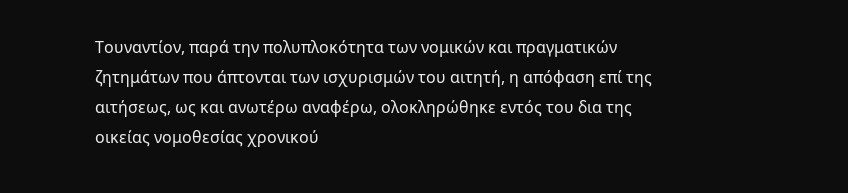Τουναντίον, παρά την πολυπλοκότητα των νομικών και πραγματικών ζητημάτων που άπτονται των ισχυρισμών του αιτητή, η απόφαση επί της αιτήσεως, ως και ανωτέρω αναφέρω, ολοκληρώθηκε εντός του δια της οικείας νομοθεσίας χρονικού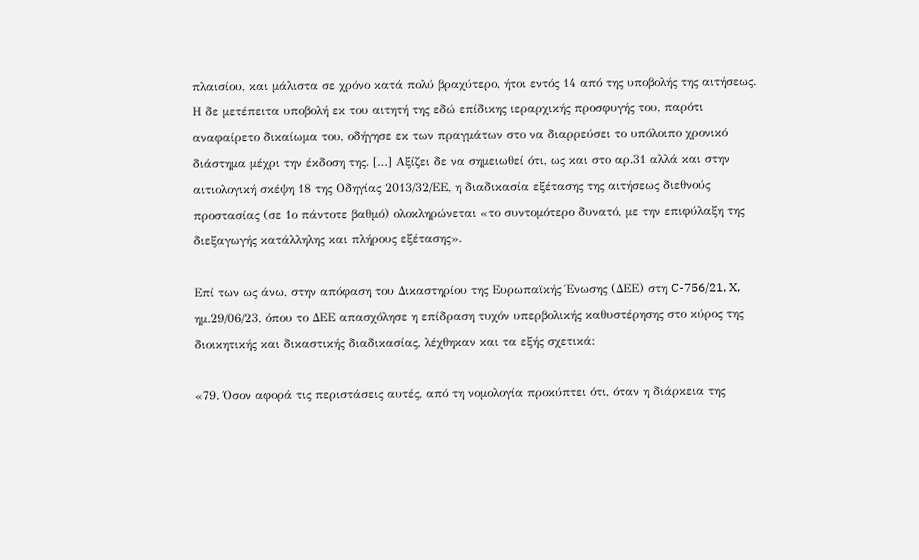πλαισίου, και μάλιστα σε χρόνο κατά πολύ βραχύτερο, ήτοι εντός 14 από της υποβολής της αιτήσεως. Η δε μετέπειτα υποβολή εκ του αιτητή της εδώ επίδικης ιεραρχικής προσφυγής του, παρότι αναφαίρετο δικαίωμα του, οδήγησε εκ των πραγμάτων στο να διαρρεύσει το υπόλοιπο χρονικό διάστημα μέχρι την έκδοση της. […] Αξίζει δε να σημειωθεί ότι, ως και στο αρ.31 αλλά και στην αιτιολογική σκέψη 18 της Οδηγίας 2013/32/ΕΕ, η διαδικασία εξέτασης της αιτήσεως διεθνούς προστασίας (σε 1ο πάντοτε βαθμό) ολοκληρώνεται «το συντομότερο δυνατό, με την επιφύλαξη της διεξαγωγής κατάλληλης και πλήρους εξέτασης».

Επί των ως άνω, στην απόφαση του Δικαστηρίου της Ευρωπαϊκής Ένωσης (ΔΕΕ) στη C-756/21, X, ημ.29/06/23, όπου το ΔΕΕ απασχόλησε η επίδραση τυχόν υπερβολικής καθυστέρησης στο κύρος της διοικητικής και δικαστικής διαδικασίας, λέχθηκαν και τα εξής σχετικά:

«79. Όσον αφορά τις περιστάσεις αυτές, από τη νομολογία προκύπτει ότι, όταν η διάρκεια της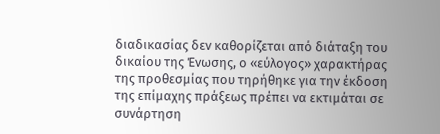διαδικασίας δεν καθορίζεται από διάταξη του δικαίου της Ένωσης, ο «εύλογος» χαρακτήρας της προθεσμίας που τηρήθηκε για την έκδοση της επίμαχης πράξεως πρέπει να εκτιμάται σε συνάρτηση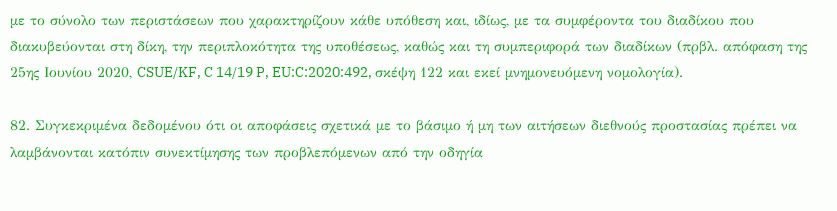με το σύνολο των περιστάσεων που χαρακτηρίζουν κάθε υπόθεση και, ιδίως, με τα συμφέροντα του διαδίκου που διακυβεύονται στη δίκη, την περιπλοκότητα της υποθέσεως, καθώς και τη συμπεριφορά των διαδίκων (πρβλ. απόφαση της 25ης Ιουνίου 2020, CSUE/KF, C 14/19 P, EU:C:2020:492, σκέψη 122 και εκεί μνημονευόμενη νομολογία).

82. Συγκεκριμένα δεδομένου ότι οι αποφάσεις σχετικά με το βάσιμο ή μη των αιτήσεων διεθνούς προστασίας πρέπει να λαμβάνονται κατόπιν συνεκτίμησης των προβλεπόμενων από την οδηγία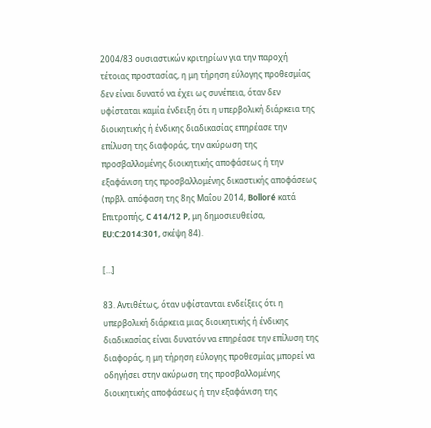2004/83 ουσιαστικών κριτηρίων για την παροχή τέτοιας προστασίας, η μη τήρηση εύλογης προθεσμίας δεν είναι δυνατό να έχει ως συνέπεια, όταν δεν υφίσταται καμία ένδειξη ότι η υπερβολική διάρκεια της διοικητικής ή ένδικης διαδικασίας επηρέασε την επίλυση της διαφοράς, την ακύρωση της προσβαλλομένης διοικητικής αποφάσεως ή την εξαφάνιση της προσβαλλομένης δικαστικής αποφάσεως (πρβλ. απόφαση της 8ης Μαΐου 2014, Bolloré κατά Επιτροπής, C 414/12 P, μη δημοσιευθείσα, EU:C:2014:301, σκέψη 84).

[…]

83. Αντιθέτως, όταν υφίστανται ενδείξεις ότι η υπερβολική διάρκεια μιας διοικητικής ή ένδικης διαδικασίας είναι δυνατόν να επηρέασε την επίλυση της διαφοράς, η μη τήρηση εύλογης προθεσμίας μπορεί να οδηγήσει στην ακύρωση της προσβαλλομένης διοικητικής αποφάσεως ή την εξαφάνιση της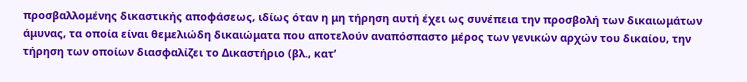προσβαλλομένης δικαστικής αποφάσεως, ιδίως όταν η μη τήρηση αυτή έχει ως συνέπεια την προσβολή των δικαιωμάτων άμυνας, τα οποία είναι θεμελιώδη δικαιώματα που αποτελούν αναπόσπαστο μέρος των γενικών αρχών του δικαίου, την τήρηση των οποίων διασφαλίζει το Δικαστήριο (βλ., κατ’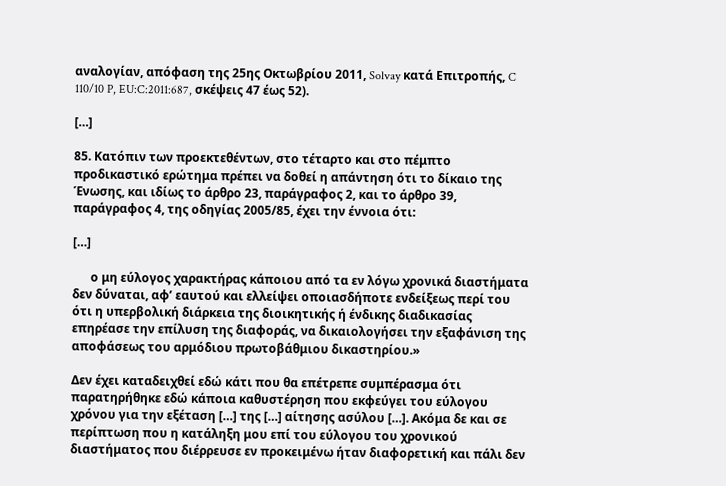αναλογίαν, απόφαση της 25ης Οκτωβρίου 2011, Solvay κατά Επιτροπής, C 110/10 P, EU:C:2011:687, σκέψεις 47 έως 52).

[…]

85. Κατόπιν των προεκτεθέντων, στο τέταρτο και στο πέμπτο προδικαστικό ερώτημα πρέπει να δοθεί η απάντηση ότι το δίκαιο της Ένωσης, και ιδίως το άρθρο 23, παράγραφος 2, και το άρθρο 39, παράγραφος 4, της οδηγίας 2005/85, έχει την έννοια ότι:

[…]

      ο μη εύλογος χαρακτήρας κάποιου από τα εν λόγω χρονικά διαστήματα δεν δύναται, αφ’ εαυτού και ελλείψει οποιασδήποτε ενδείξεως περί του ότι η υπερβολική διάρκεια της διοικητικής ή ένδικης διαδικασίας επηρέασε την επίλυση της διαφοράς, να δικαιολογήσει την εξαφάνιση της αποφάσεως του αρμόδιου πρωτοβάθμιου δικαστηρίου.»

Δεν έχει καταδειχθεί εδώ κάτι που θα επέτρεπε συμπέρασμα ότι παρατηρήθηκε εδώ κάποια καθυστέρηση που εκφεύγει του εύλογου χρόνου για την εξέταση […] της […] αίτησης ασύλου […]. Ακόμα δε και σε περίπτωση που η κατάληξη μου επί του εύλογου του χρονικού διαστήματος που διέρρευσε εν προκειμένω ήταν διαφορετική και πάλι δεν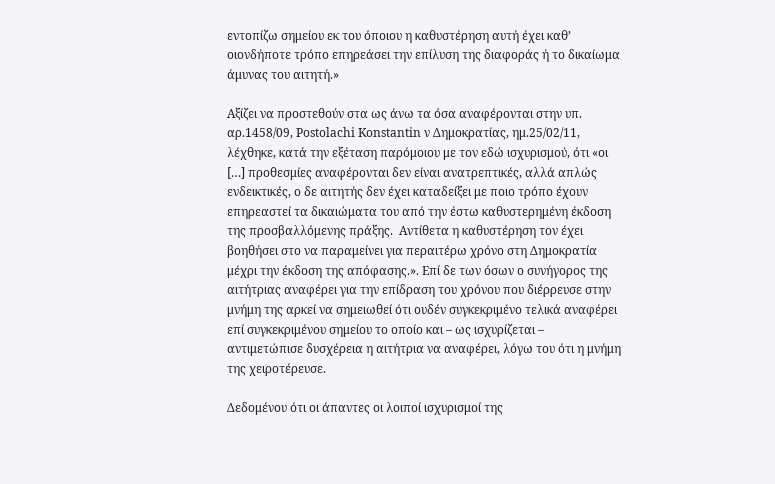εντοπίζω σημείου εκ του όποιου η καθυστέρηση αυτή έχει καθ’ οιονδήποτε τρόπο επηρεάσει την επίλυση της διαφοράς ή το δικαίωμα άμυνας του αιτητή.»

Αξίζει να προστεθούν στα ως άνω τα όσα αναφέρονται στην υπ. αρ.1458/09, Postolachi Konstantin ν Δημοκρατίας, ημ.25/02/11, λέχθηκε, κατά την εξέταση παρόμοιου με τον εδώ ισχυρισμού, ότι «οι […] προθεσμίες αναφέρονται δεν είναι ανατρεπτικές, αλλά απλώς ενδεικτικές, ο δε αιτητής δεν έχει καταδείξει με ποιο τρόπο έχουν επηρεαστεί τα δικαιώματα του από την έστω καθυστερημένη έκδοση της προσβαλλόμενης πράξης.  Αντίθετα η καθυστέρηση τον έχει βοηθήσει στο να παραμείνει για περαιτέρω χρόνο στη Δημοκρατία μέχρι την έκδοση της απόφασης.». Επί δε των όσων ο συνήγορος της αιτήτριας αναφέρει για την επίδραση του χρόνου που διέρρευσε στην μνήμη της αρκεί να σημειωθεί ότι ουδέν συγκεκριμένο τελικά αναφέρει επί συγκεκριμένου σημείου το οποίο και – ως ισχυρίζεται – αντιμετώπισε δυσχέρεια η αιτήτρια να αναφέρει, λόγω του ότι η μνήμη της χειροτέρευσε.

Δεδομένου ότι οι άπαντες οι λοιποί ισχυρισμοί της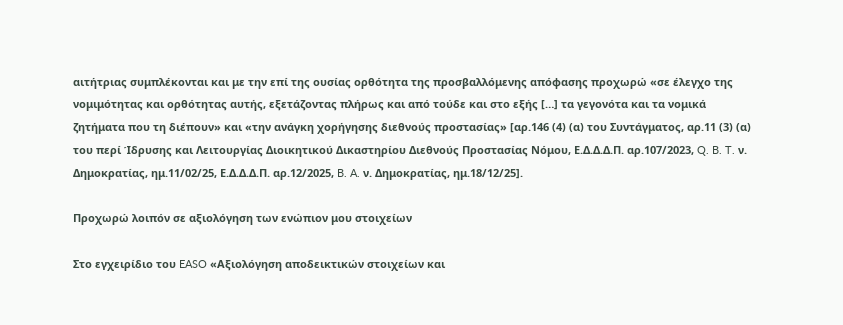αιτήτριας συμπλέκονται και με την επί της ουσίας ορθότητα της προσβαλλόμενης απόφασης προχωρώ «σε έλεγχο της νομιμότητας και ορθότητας αυτής, εξετάζοντας πλήρως και από τούδε και στο εξής […] τα γεγονότα και τα νομικά ζητήματα που τη διέπουν» και «την ανάγκη χορήγησης διεθνούς προστασίας» [αρ.146 (4) (α) του Συντάγματος, αρ.11 (3) (α) του περί Ίδρυσης και Λειτουργίας Διοικητικού Δικαστηρίου Διεθνούς Προστασίας Νόμου, Ε.Δ.Δ.Δ.Π. αρ.107/2023, Q. B. T. ν. Δημοκρατίας, ημ.11/02/25, Ε.Δ.Δ.Δ.Π. αρ.12/2025, B. A. ν. Δημοκρατίας, ημ.18/12/25].

Προχωρώ λοιπόν σε αξιολόγηση των ενώπιον μου στοιχείων

Στο εγχειρίδιο του EASO «Αξιολόγηση αποδεικτικών στοιχείων και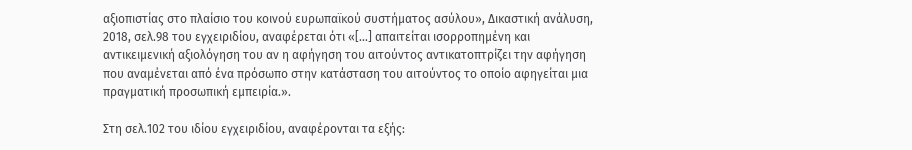αξιοπιστίας στο πλαίσιο του κοινού ευρωπαϊκού συστήματος ασύλου», Δικαστική ανάλυση, 2018, σελ.98 του εγχειριδίου, αναφέρεται ότι «[…] απαιτείται ισορροπημένη και αντικειμενική αξιολόγηση του αν η αφήγηση του αιτούντος αντικατοπτρίζει την αφήγηση που αναμένεται από ένα πρόσωπο στην κατάσταση του αιτούντος το οποίο αφηγείται μια πραγματική προσωπική εμπειρία.».

Στη σελ.102 του ιδίου εγχειριδίου, αναφέρονται τα εξής: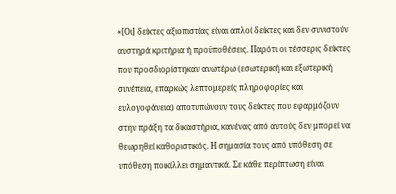«[Οι] δείκτες αξιοπιστίας είναι απλοί δείκτες και δεν συνιστούν αυστηρά κριτήρια ή προϋποθέσεις. Παρότι οι τέσσερις δείκτες που προσδιορίστηκαν ανωτέρω (εσωτερική και εξωτερική συνέπεια, επαρκώς λεπτομερείς πληροφορίες και ευλογοφάνεια) αποτυπώνουν τους δείκτες που εφαρμόζουν στην πράξη τα δικαστήρια, κανένας από αυτούς δεν μπορεί να θεωρηθεί καθοριστικός. Η σημασία τους από υπόθεση σε υπόθεση ποικίλλει σημαντικά. Σε κάθε περίπτωση είναι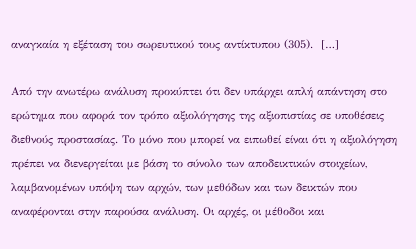αναγκαία η εξέταση του σωρευτικού τους αντίκτυπου (305).  […]

Από την ανωτέρω ανάλυση προκύπτει ότι δεν υπάρχει απλή απάντηση στο ερώτημα που αφορά τον τρόπο αξιολόγησης της αξιοπιστίας σε υποθέσεις διεθνούς προστασίας. Το μόνο που μπορεί να ειπωθεί είναι ότι η αξιολόγηση πρέπει να διενεργείται με βάση το σύνολο των αποδεικτικών στοιχείων, λαμβανομένων υπόψη των αρχών, των μεθόδων και των δεικτών που αναφέρονται στην παρούσα ανάλυση. Οι αρχές, οι μέθοδοι και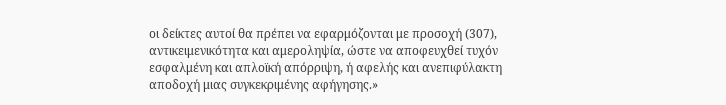οι δείκτες αυτοί θα πρέπει να εφαρμόζονται με προσοχή (307), αντικειμενικότητα και αμεροληψία, ώστε να αποφευχθεί τυχόν εσφαλμένη και απλοϊκή απόρριψη, ή αφελής και ανεπιφύλακτη αποδοχή μιας συγκεκριμένης αφήγησης.»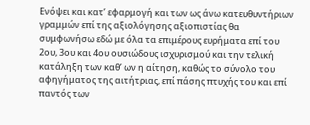Ενόψει και κατ’ εφαρμογή και των ως άνω κατευθυντήριων γραμμών επί της αξιολόγησης αξιοπιστίας θα συμφωνήσω εδώ με όλα τα επιμέρους ευρήματα επί του 2ου, 3ου και 4ου ουσιώδους ισχυρισμού και την τελική κατάληξη των καθ’ ων η αίτηση, καθώς το σύνολο του αφηγήματος της αιτήτριας, επί πάσης πτυχής του και επί παντός των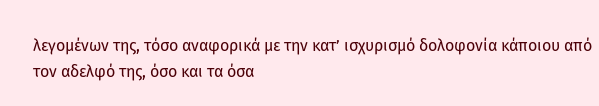λεγομένων της, τόσο αναφορικά με την κατ’ ισχυρισμό δολοφονία κάποιου από τον αδελφό της, όσο και τα όσα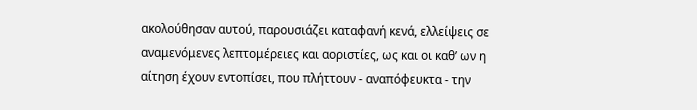ακολούθησαν αυτού, παρουσιάζει καταφανή κενά, ελλείψεις σε αναμενόμενες λεπτομέρειες και αοριστίες, ως και οι καθ’ ων η αίτηση έχουν εντοπίσει, που πλήττουν - αναπόφευκτα - την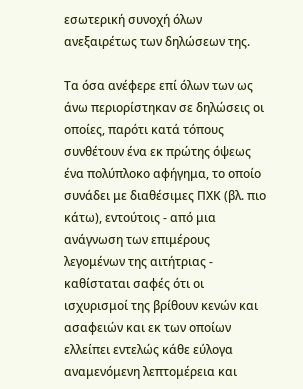εσωτερική συνοχή όλων ανεξαιρέτως των δηλώσεων της.

Τα όσα ανέφερε επί όλων των ως άνω περιορίστηκαν σε δηλώσεις οι οποίες, παρότι κατά τόπους συνθέτουν ένα εκ πρώτης όψεως ένα πολύπλοκο αφήγημα, το οποίο συνάδει με διαθέσιμες ΠΧΚ (βλ. πιο κάτω), εντούτοις - από μια ανάγνωση των επιμέρους λεγομένων της αιτήτριας -  καθίσταται σαφές ότι οι ισχυρισμοί της βρίθουν κενών και ασαφειών και εκ των οποίων ελλείπει εντελώς κάθε εύλογα αναμενόμενη λεπτομέρεια και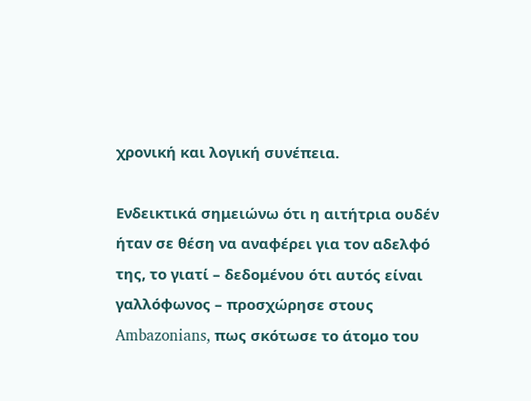χρονική και λογική συνέπεια.

Ενδεικτικά σημειώνω ότι η αιτήτρια ουδέν ήταν σε θέση να αναφέρει για τον αδελφό της, το γιατί – δεδομένου ότι αυτός είναι γαλλόφωνος – προσχώρησε στους Ambazonians, πως σκότωσε το άτομο του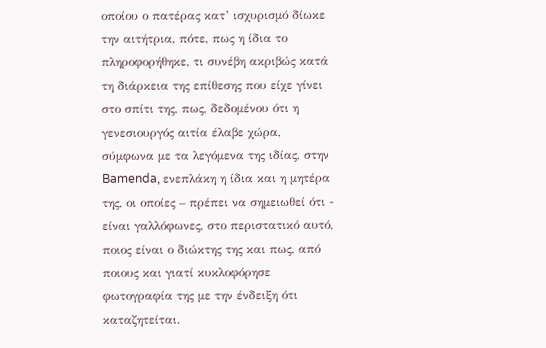οποίου ο πατέρας κατ’ ισχυρισμό δίωκε την αιτήτρια, πότε, πως η ίδια το πληροφορήθηκε, τι συνέβη ακριβώς κατά τη διάρκεια της επίθεσης που είχε γίνει στο σπίτι της, πως, δεδομένου ότι η γενεσιουργός αιτία έλαβε χώρα, σύμφωνα με τα λεγόμενα της ιδίας, στην Bamenda, ενεπλάκη η ίδια και η μητέρα της, οι οποίες – πρέπει να σημειωθεί ότι - είναι γαλλόφωνες, στο περιστατικό αυτό, ποιος είναι ο διώκτης της και πως, από ποιους και γιατί κυκλοφόρησε φωτογραφία της με την ένδειξη ότι καταζητείται.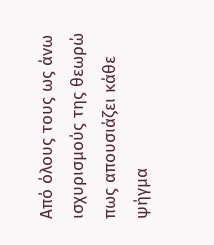Από όλους τους ως άνω ισχυρισμούς της θεωρώ πως απουσιάζει κάθε ψήγμα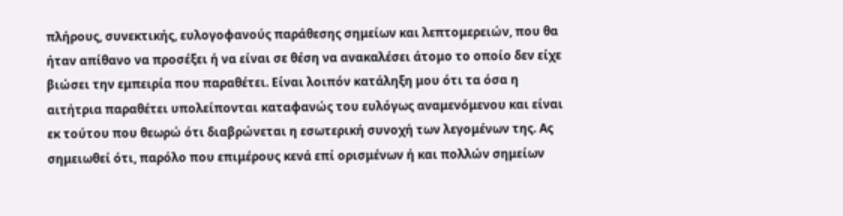πλήρους, συνεκτικής, ευλογοφανούς παράθεσης σημείων και λεπτομερειών, που θα ήταν απίθανο να προσέξει ή να είναι σε θέση να ανακαλέσει άτομο το οποίο δεν είχε βιώσει την εμπειρία που παραθέτει. Είναι λοιπόν κατάληξη μου ότι τα όσα η αιτήτρια παραθέτει υπολείπονται καταφανώς του ευλόγως αναμενόμενου και είναι εκ τούτου που θεωρώ ότι διαβρώνεται η εσωτερική συνοχή των λεγομένων της. Ας σημειωθεί ότι, παρόλο που επιμέρους κενά επί ορισμένων ή και πολλών σημείων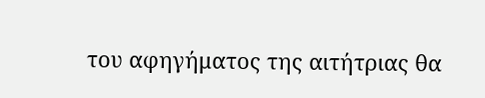του αφηγήματος της αιτήτριας θα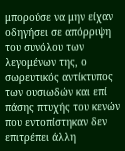μπορούσε να μην είχαν οδηγήσει σε απόρριψη του συνόλου των λεγομένων της, ο σωρευτικός αντίκτυπος των ουσιωδών και επί πάσης πτυχής του κενών που εντοπίστηκαν δεν επιτρέπει άλλη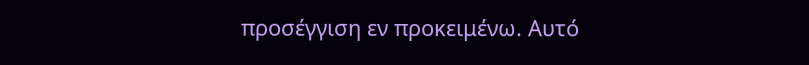προσέγγιση εν προκειμένω. Αυτό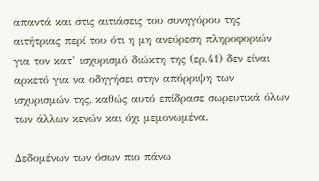απαντά και στις αιτιάσεις του συνηγόρου της αιτήτριας περί του ότι η μη ανεύρεση πληροφοριών για τον κατ’ ισχυρισμό διώκτη της (ερ.41) δεν είναι αρκετό για να οδηγήσει στην απόρριψη των ισχυρισμών της, καθώς αυτό επίδρασε σωρευτικά όλων των άλλων κενών και όχι μεμονωμένα.

Δεδομένων των όσων πιο πάνω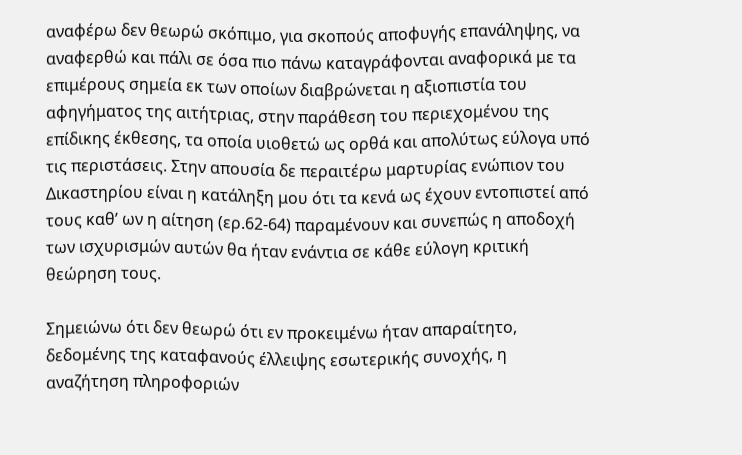αναφέρω δεν θεωρώ σκόπιμο, για σκοπούς αποφυγής επανάληψης, να αναφερθώ και πάλι σε όσα πιο πάνω καταγράφονται αναφορικά με τα επιμέρους σημεία εκ των οποίων διαβρώνεται η αξιοπιστία του αφηγήματος της αιτήτριας, στην παράθεση του περιεχομένου της επίδικης έκθεσης, τα οποία υιοθετώ ως ορθά και απολύτως εύλογα υπό τις περιστάσεις. Στην απουσία δε περαιτέρω μαρτυρίας ενώπιον του Δικαστηρίου είναι η κατάληξη μου ότι τα κενά ως έχουν εντοπιστεί από τους καθ’ ων η αίτηση (ερ.62-64) παραμένουν και συνεπώς η αποδοχή των ισχυρισμών αυτών θα ήταν ενάντια σε κάθε εύλογη κριτική θεώρηση τους.

Σημειώνω ότι δεν θεωρώ ότι εν προκειμένω ήταν απαραίτητο, δεδομένης της καταφανούς έλλειψης εσωτερικής συνοχής, η αναζήτηση πληροφοριών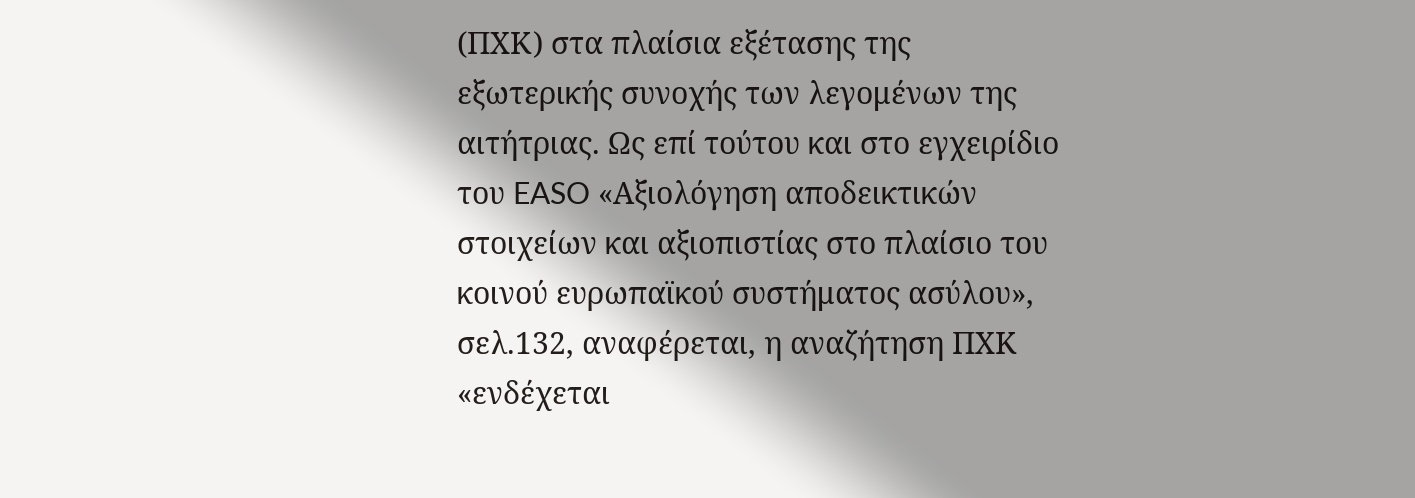(ΠΧΚ) στα πλαίσια εξέτασης της εξωτερικής συνοχής των λεγομένων της αιτήτριας. Ως επί τούτου και στο εγχειρίδιο του EASO «Αξιολόγηση αποδεικτικών στοιχείων και αξιοπιστίας στο πλαίσιο του κοινού ευρωπαϊκού συστήματος ασύλου», σελ.132, αναφέρεται, η αναζήτηση ΠΧΚ «ενδέχεται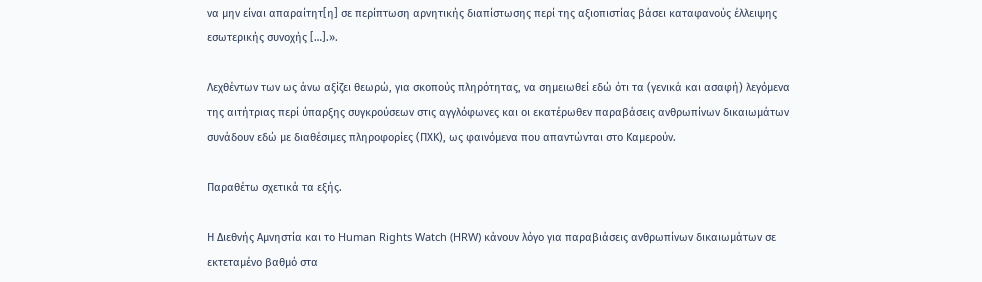να μην είναι απαραίτητ[η] σε περίπτωση αρνητικής διαπίστωσης περί της αξιοπιστίας βάσει καταφανούς έλλειψης εσωτερικής συνοχής […].».

Λεχθέντων των ως άνω αξίζει θεωρώ, για σκοπούς πληρότητας, να σημειωθεί εδώ ότι τα (γενικά και ασαφή) λεγόμενα της αιτήτριας περί ύπαρξης συγκρούσεων στις αγγλόφωνες και οι εκατέρωθεν παραβάσεις ανθρωπίνων δικαιωμάτων συνάδουν εδώ με διαθέσιμες πληροφορίες (ΠΧΚ), ως φαινόμενα που απαντώνται στο Καμερούν.

Παραθέτω σχετικά τα εξής.

Η Διεθνής Αμνηστία και το Human Rights Watch (HRW) κάνουν λόγο για παραβιάσεις ανθρωπίνων δικαιωμάτων σε εκτεταμένο βαθμό στα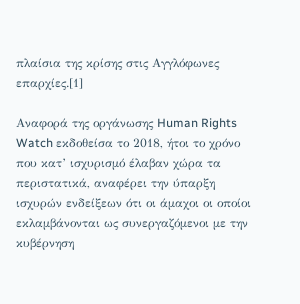πλαίσια της κρίσης στις Αγγλόφωνες επαρχίες.[1]

Αναφορά της οργάνωσης Human Rights Watch εκδοθείσα το 2018, ήτοι το χρόνο που κατ’ ισχυρισμό έλαβαν χώρα τα περιστατικά, αναφέρει την ύπαρξη ισχυρών ενδείξεων ότι οι άμαχοι οι οποίοι εκλαμβάνονται ως συνεργαζόμενοι με την κυβέρνηση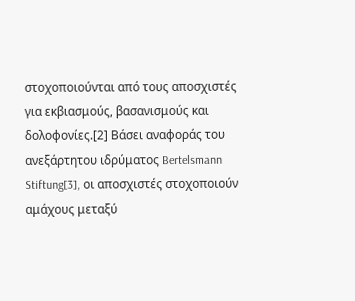στοχοποιούνται από τους αποσχιστές για εκβιασμούς, βασανισμούς και δολοφονίες.[2] Βάσει αναφοράς του ανεξάρτητου ιδρύματος Bertelsmann Stiftung[3], οι αποσχιστές στοχοποιούν αμάχους μεταξύ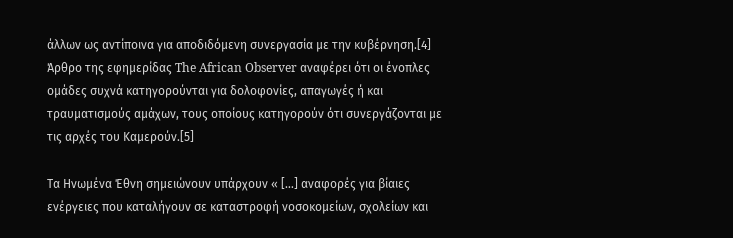άλλων ως αντίποινα για αποδιδόμενη συνεργασία με την κυβέρνηση.[4] Άρθρο της εφημερίδας The African Observer αναφέρει ότι οι ένοπλες ομάδες συχνά κατηγορούνται για δολοφονίες, απαγωγές ή και τραυματισμούς αμάχων, τους οποίους κατηγορούν ότι συνεργάζονται με τις αρχές του Καμερούν.[5]

Τα Ηνωμένα Έθνη σημειώνουν υπάρχουν « […] αναφορές για βίαιες ενέργειες που καταλήγουν σε καταστροφή νοσοκομείων, σχολείων και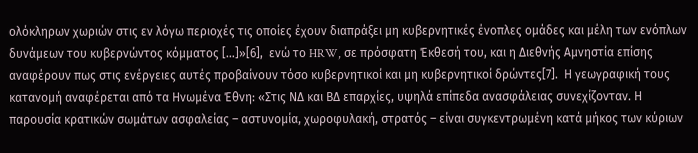ολόκληρων χωριών στις εν λόγω περιοχές τις οποίες έχουν διαπράξει μη κυβερνητικές ένοπλες ομάδες και μέλη των ενόπλων δυνάμεων του κυβερνώντος κόμματος […]»[6],  ενώ το HRW, σε πρόσφατη Έκθεσή του, και η Διεθνής Αμνηστία επίσης αναφέρουν πως στις ενέργειες αυτές προβαίνουν τόσο κυβερνητικοί και μη κυβερνητικοί δρώντες[7].  Η γεωγραφική τους κατανομή αναφέρεται από τα Ηνωμένα Έθνη: «Στις ΝΔ και ΒΔ επαρχίες, υψηλά επίπεδα ανασφάλειας συνεχίζονταν. Η παρουσία κρατικών σωμάτων ασφαλείας – αστυνομία, χωροφυλακή, στρατός – είναι συγκεντρωμένη κατά μήκος των κύριων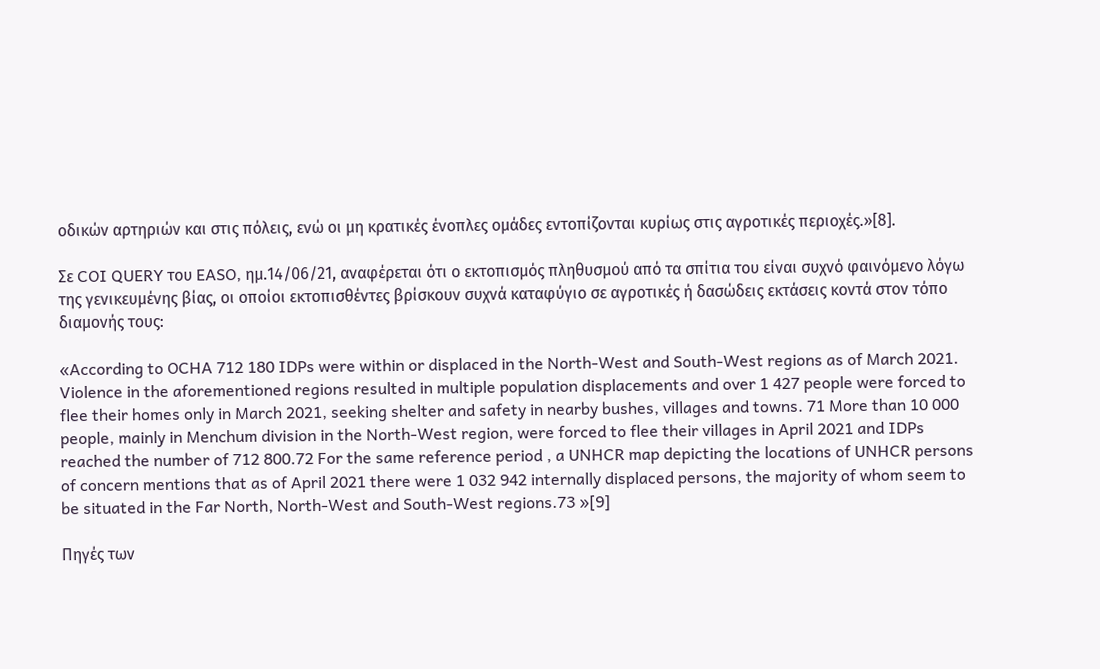οδικών αρτηριών και στις πόλεις, ενώ οι μη κρατικές ένοπλες ομάδες εντοπίζονται κυρίως στις αγροτικές περιοχές.»[8].

Σε COI QUERY του EASO, ημ.14/06/21, αναφέρεται ότι ο εκτοπισμός πληθυσμού από τα σπίτια του είναι συχνό φαινόμενο λόγω της γενικευμένης βίας, οι οποίοι εκτοπισθέντες βρίσκουν συχνά καταφύγιο σε αγροτικές ή δασώδεις εκτάσεις κοντά στον τόπο διαμονής τους:

«According to OCHA 712 180 IDPs were within or displaced in the North-West and South-West regions as of March 2021. Violence in the aforementioned regions resulted in multiple population displacements and over 1 427 people were forced to flee their homes only in March 2021, seeking shelter and safety in nearby bushes, villages and towns. 71 More than 10 000 people, mainly in Menchum division in the North-West region, were forced to flee their villages in April 2021 and IDPs reached the number of 712 800.72 For the same reference period , a UNHCR map depicting the locations of UNHCR persons of concern mentions that as of April 2021 there were 1 032 942 internally displaced persons, the majority of whom seem to be situated in the Far North, North-West and South-West regions.73 »[9]

Πηγές των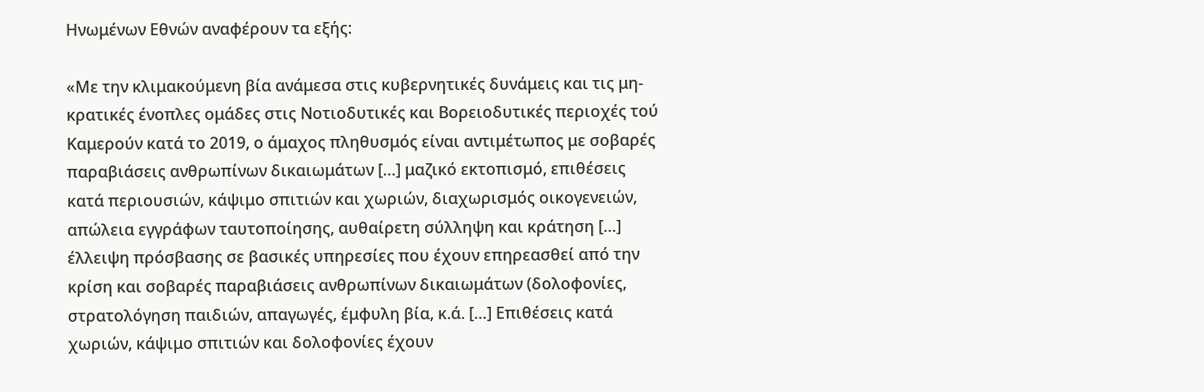Ηνωμένων Εθνών αναφέρουν τα εξής:

«Με την κλιμακούμενη βία ανάμεσα στις κυβερνητικές δυνάμεις και τις μη-κρατικές ένοπλες ομάδες στις Νοτιοδυτικές και Βορειοδυτικές περιοχές τού Καμερούν κατά το 2019, ο άμαχος πληθυσμός είναι αντιμέτωπος με σοβαρές παραβιάσεις ανθρωπίνων δικαιωμάτων […] μαζικό εκτοπισμό, επιθέσεις κατά περιουσιών, κάψιμο σπιτιών και χωριών, διαχωρισμός οικογενειών, απώλεια εγγράφων ταυτοποίησης, αυθαίρετη σύλληψη και κράτηση […] έλλειψη πρόσβασης σε βασικές υπηρεσίες που έχουν επηρεασθεί από την κρίση και σοβαρές παραβιάσεις ανθρωπίνων δικαιωμάτων (δολοφονίες, στρατολόγηση παιδιών, απαγωγές, έμφυλη βία, κ.ά. […] Επιθέσεις κατά χωριών, κάψιμο σπιτιών και δολοφονίες έχουν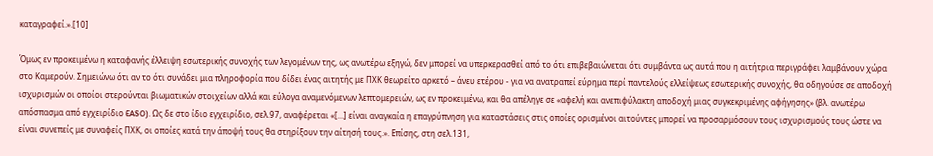καταγραφεί.».[10]

Όμως εν προκειμένω η καταφανής έλλειψη εσωτερικής συνοχής των λεγομένων της, ως ανωτέρω εξηγώ, δεν μπορεί να υπερκερασθεί από το ότι επιβεβαιώνεται ότι συμβάντα ως αυτά που η αιτήτρια περιγράφει λαμβάνουν χώρα στο Καμερούν. Σημειώνω ότι αν το ότι συνάδει μια πληροφορία που δίδει ένας αιτητής με ΠΧΚ θεωρείτο αρκετό – άνευ ετέρου - για να ανατραπεί εύρημα περί παντελούς ελλείψεως εσωτερικής συνοχής, θα οδηγούσε σε αποδοχή ισχυρισμών οι οποίοι στερούνται βιωματικών στοιχείων αλλά και εύλογα αναμενόμενων λεπτομερειών, ως εν προκειμένω, και θα απέληγε σε «αφελή και ανεπιφύλακτη αποδοχή μιας συγκεκριμένης αφήγησης» (βλ. ανωτέρω απόσπασμα από εγχειρίδιο EASO). Ως δε στο ίδιο εγχειρίδιο, σελ.97, αναφέρεται «[…] είναι αναγκαία η επαγρύπνηση για καταστάσεις στις οποίες ορισμένοι αιτούντες μπορεί να προσαρμόσουν τους ισχυρισμούς τους ώστε να είναι συνεπείς με συναφείς ΠΧΚ, οι οποίες κατά την άποψή τους θα στηρίξουν την αίτησή τους.». Επίσης, στη σελ.131,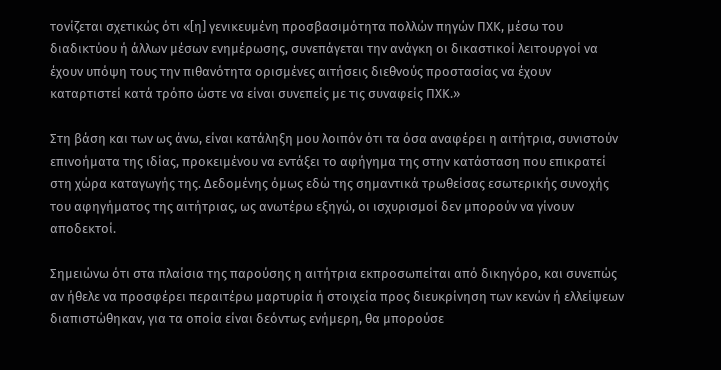τονίζεται σχετικώς ότι «[η] γενικευμένη προσβασιμότητα πολλών πηγών ΠΧΚ, μέσω του διαδικτύου ή άλλων μέσων ενημέρωσης, συνεπάγεται την ανάγκη οι δικαστικοί λειτουργοί να έχουν υπόψη τους την πιθανότητα ορισμένες αιτήσεις διεθνούς προστασίας να έχουν καταρτιστεί κατά τρόπο ώστε να είναι συνεπείς με τις συναφείς ΠΧΚ.»

Στη βάση και των ως άνω, είναι κατάληξη μου λοιπόν ότι τα όσα αναφέρει η αιτήτρια, συνιστούν επινοήματα της ιδίας, προκειμένου να εντάξει το αφήγημα της στην κατάσταση που επικρατεί στη χώρα καταγωγής της. Δεδομένης όμως εδώ της σημαντικά τρωθείσας εσωτερικής συνοχής του αφηγήματος της αιτήτριας, ως ανωτέρω εξηγώ, οι ισχυρισμοί δεν μπορούν να γίνουν αποδεκτοί.

Σημειώνω ότι στα πλαίσια της παρούσης η αιτήτρια εκπροσωπείται από δικηγόρο, και συνεπώς αν ήθελε να προσφέρει περαιτέρω μαρτυρία ή στοιχεία προς διευκρίνηση των κενών ή ελλείψεων διαπιστώθηκαν, για τα οποία είναι δεόντως ενήμερη, θα μπορούσε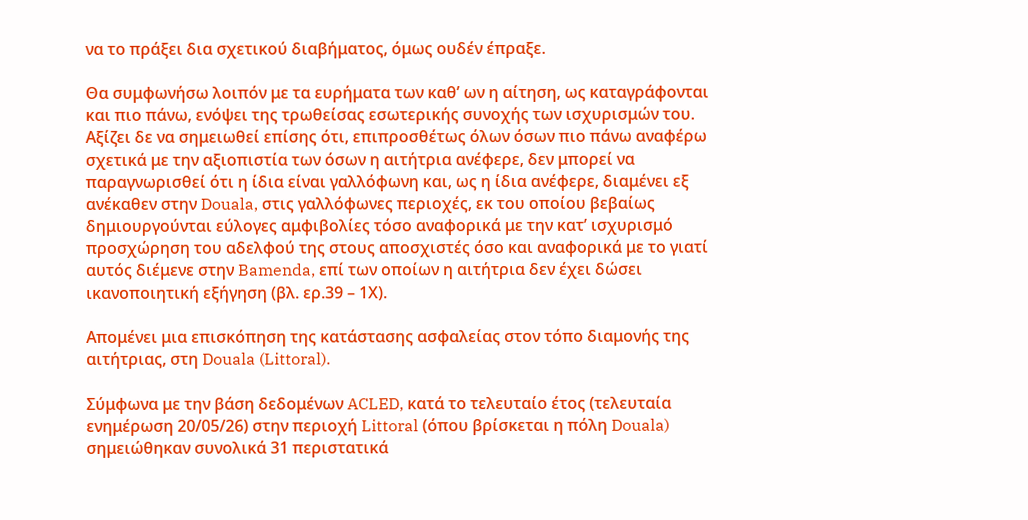να το πράξει δια σχετικού διαβήματος, όμως ουδέν έπραξε.

Θα συμφωνήσω λοιπόν με τα ευρήματα των καθ’ ων η αίτηση, ως καταγράφονται και πιο πάνω, ενόψει της τρωθείσας εσωτερικής συνοχής των ισχυρισμών του. Αξίζει δε να σημειωθεί επίσης ότι, επιπροσθέτως όλων όσων πιο πάνω αναφέρω σχετικά με την αξιοπιστία των όσων η αιτήτρια ανέφερε, δεν μπορεί να παραγνωρισθεί ότι η ίδια είναι γαλλόφωνη και, ως η ίδια ανέφερε, διαμένει εξ ανέκαθεν στην Douala, στις γαλλόφωνες περιοχές, εκ του οποίου βεβαίως δημιουργούνται εύλογες αμφιβολίες τόσο αναφορικά με την κατ’ ισχυρισμό προσχώρηση του αδελφού της στους αποσχιστές όσο και αναφορικά με το γιατί αυτός διέμενε στην Bamenda, επί των οποίων η αιτήτρια δεν έχει δώσει ικανοποιητική εξήγηση (βλ. ερ.39 – 1Χ).

Απομένει μια επισκόπηση της κατάστασης ασφαλείας στον τόπο διαμονής της αιτήτριας, στη Douala (Littoral).

Σύμφωνα με την βάση δεδομένων ACLED, κατά το τελευταίο έτος (τελευταία ενημέρωση 20/05/26) στην περιοχή Littoral (όπου βρίσκεται η πόλη Douala) σημειώθηκαν συνολικά 31 περιστατικά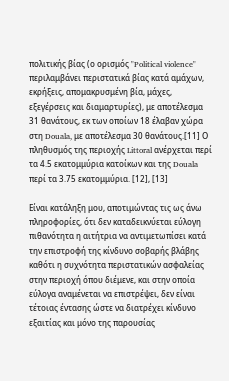πολιτικής βίας (ο ορισμός "Political violence" περιλαμβάνει περιστατικά βίας κατά αμάχων, εκρήξεις, απομακρυσμένη βία, μάχες, εξεγέρσεις και διαμαρτυρίες), με αποτέλεσμα 31 θανάτους, εκ των οποίων 18 έλαβαν χώρα στη Douala, με αποτέλεσμα 30 θανάτους.[11] Ο πληθυσμός της περιοχής Littoral ανέρχεται περί τα 4.5 εκατομμύρια κατοίκων και της Douala περί τα 3.75 εκατομμύρια. [12], [13]

Είναι κατάληξη μου, αποτιμώντας τις ως άνω πληροφορίες, ότι δεν καταδεικνύεται εύλογη πιθανότητα η αιτήτρια να αντιμετωπίσει κατά την επιστροφή της κίνδυνο σοβαρής βλάβης καθότι η συχνότητα περιστατικών ασφαλείας στην περιοχή όπου διέμενε, και στην οποία εύλογα αναμένεται να επιστρέψει, δεν είναι τέτοιας έντασης ώστε να διατρέχει κίνδυνο εξαιτίας και μόνο της παρουσίας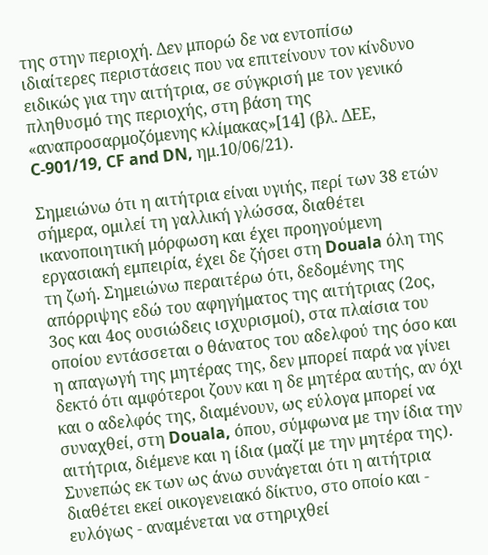της στην περιοχή. Δεν μπορώ δε να εντοπίσω ιδιαίτερες περιστάσεις που να επιτείνουν τον κίνδυνο ειδικώς για την αιτήτρια, σε σύγκρισή με τον γενικό πληθυσμό της περιοχής, στη βάση της «αναπροσαρμοζόμενης κλίμακας»[14] (βλ. ΔΕΕ, C-901/19, CF and DN, ημ.10/06/21).

Σημειώνω ότι η αιτήτρια είναι υγιής, περί των 38 ετών σήμερα, ομιλεί τη γαλλική γλώσσα, διαθέτει ικανοποιητική μόρφωση και έχει προηγούμενη εργασιακή εμπειρία, έχει δε ζήσει στη Douala όλη της τη ζωή. Σημειώνω περαιτέρω ότι, δεδομένης της απόρριψης εδώ του αφηγήματος της αιτήτριας (2ος, 3ος και 4ος ουσιώδεις ισχυρισμοί), στα πλαίσια του οποίου εντάσσεται ο θάνατος του αδελφού της όσο και η απαγωγή της μητέρας της, δεν μπορεί παρά να γίνει δεκτό ότι αμφότεροι ζουν και η δε μητέρα αυτής, αν όχι και ο αδελφός της, διαμένουν, ως εύλογα μπορεί να συναχθεί, στη Douala, όπου, σύμφωνα με την ίδια την αιτήτρια, διέμενε και η ίδια (μαζί με την μητέρα της). Συνεπώς εκ των ως άνω συνάγεται ότι η αιτήτρια διαθέτει εκεί οικογενειακό δίκτυο, στο οποίο και - ευλόγως - αναμένεται να στηριχθεί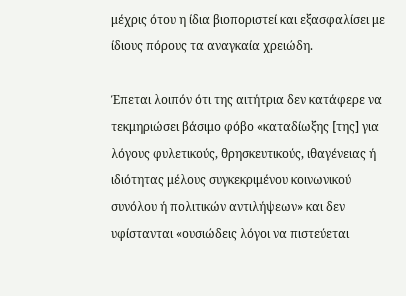μέχρις ότου η ίδια βιοποριστεί και εξασφαλίσει με ίδιους πόρους τα αναγκαία χρειώδη.

Έπεται λοιπόν ότι της αιτήτρια δεν κατάφερε να τεκμηριώσει βάσιμο φόβο «καταδίωξης [της] για λόγους φυλετικούς, θρησκευτικούς, ιθαγένειας ή ιδιότητας μέλους συγκεκριμένου κοινωνικού συνόλου ή πολιτικών αντιλήψεων» και δεν υφίστανται «ουσιώδεις λόγοι να πιστεύεται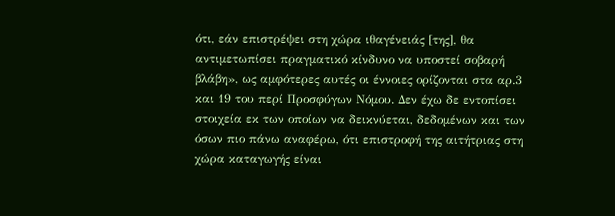ότι, εάν επιστρέψει στη χώρα ιθαγένειάς [της], θα αντιμετωπίσει πραγματικό κίνδυνο να υποστεί σοβαρή βλάβη», ως αμφότερες αυτές οι έννοιες ορίζονται στα αρ.3 και 19 του περί Προσφύγων Νόμου. Δεν έχω δε εντοπίσει στοιχεία εκ των οποίων να δεικνύεται, δεδομένων και των όσων πιο πάνω αναφέρω, ότι επιστροφή της αιτήτριας στη χώρα καταγωγής είναι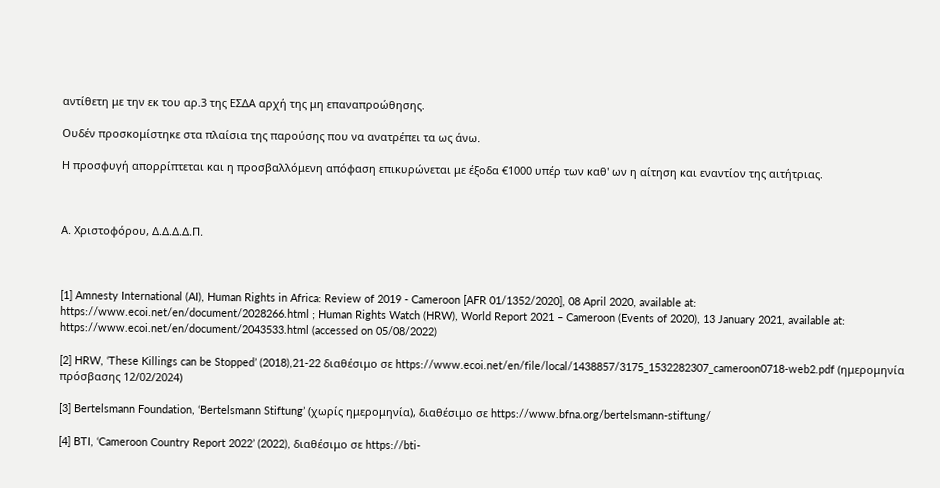αντίθετη με την εκ του αρ.3 της ΕΣΔΑ αρχή της μη επαναπροώθησης.

Ουδέν προσκομίστηκε στα πλαίσια της παρούσης που να ανατρέπει τα ως άνω.

Η προσφυγή απορρίπτεται και η προσβαλλόμενη απόφαση επικυρώνεται με έξοδα €1000 υπέρ των καθ' ων η αίτηση και εναντίον της αιτήτριας.



Α. Χριστοφόρου, Δ.Δ.Δ.Δ.Π.



[1] Amnesty International (AI), Human Rights in Africa: Review of 2019 - Cameroon [AFR 01/1352/2020], 08 April 2020, available at: https://www.ecoi.net/en/document/2028266.html ; Human Rights Watch (HRW), World Report 2021 – Cameroon (Events of 2020), 13 January 2021, available at: https://www.ecoi.net/en/document/2043533.html (accessed on 05/08/2022)

[2] HRW, ‘These Killings can be Stopped’ (2018),21-22 διαθέσιμο σε https://www.ecoi.net/en/file/local/1438857/3175_1532282307_cameroon0718-web2.pdf (ημερομηνία πρόσβασης 12/02/2024)

[3] Bertelsmann Foundation, ‘Bertelsmann Stiftung’ (χωρίς ημερομηνία), διαθέσιμο σε https://www.bfna.org/bertelsmann-stiftung/

[4] BTI, ‘Cameroon Country Report 2022’ (2022), διαθέσιμο σε https://bti-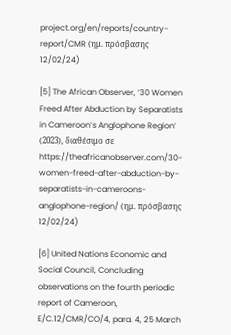project.org/en/reports/country-report/CMR (ημ. πρόσβασης 12/02/24)

[5] The African Observer, ‘30 Women Freed After Abduction by Separatists in Cameroon’s Anglophone Region’ (2023), διαθέσιμο σε  https://theafricanobserver.com/30-women-freed-after-abduction-by-separatists-in-cameroons-anglophone-region/ (ημ. πρόσβασης 12/02/24)

[6] United Nations Economic and Social Council, Concluding observations on the fourth periodic report of Cameroon, E/C.12/CMR/CO/4, para. 4, 25 March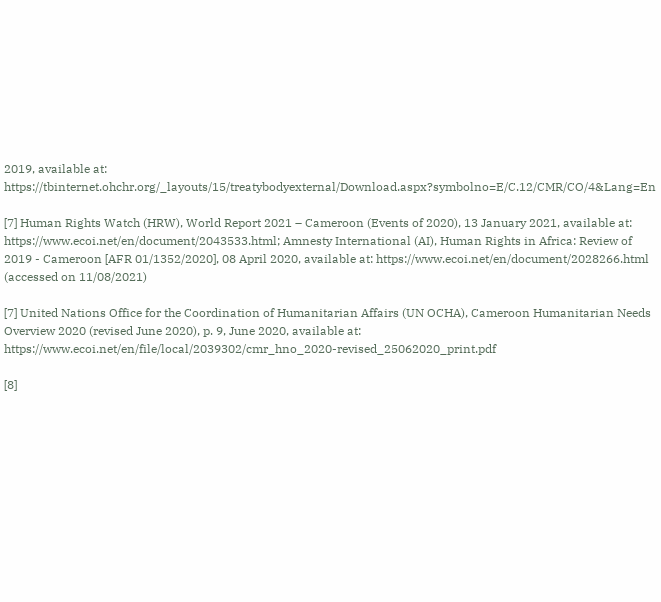2019, available at: https://tbinternet.ohchr.org/_layouts/15/treatybodyexternal/Download.aspx?symbolno=E/C.12/CMR/CO/4&Lang=En

[7] Human Rights Watch (HRW), World Report 2021 – Cameroon (Events of 2020), 13 January 2021, available at:  https://www.ecoi.net/en/document/2043533.html; Amnesty International (AI), Human Rights in Africa: Review of 2019 - Cameroon [AFR 01/1352/2020], 08 April 2020, available at: https://www.ecoi.net/en/document/2028266.html (accessed on 11/08/2021)

[7] United Nations Office for the Coordination of Humanitarian Affairs (UN OCHA), Cameroon Humanitarian Needs Overview 2020 (revised June 2020), p. 9, June 2020, available at:  https://www.ecoi.net/en/file/local/2039302/cmr_hno_2020-revised_25062020_print.pdf

[8]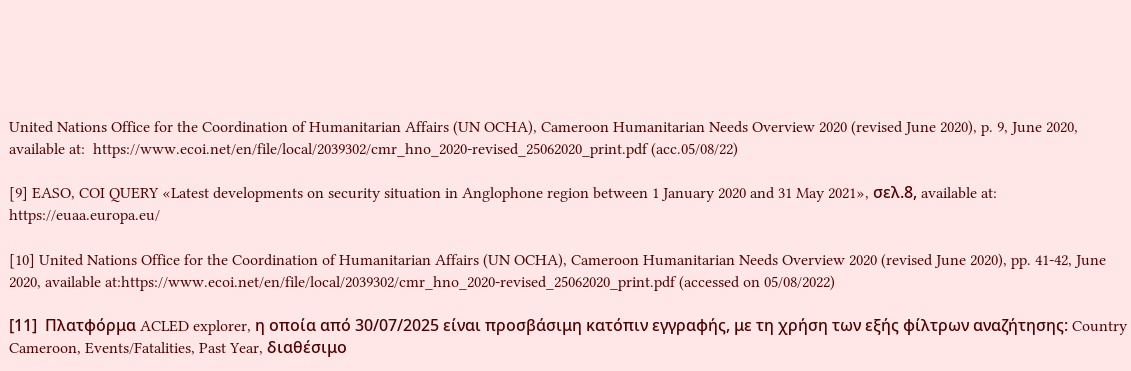United Nations Office for the Coordination of Humanitarian Affairs (UN OCHA), Cameroon Humanitarian Needs Overview 2020 (revised June 2020), p. 9, June 2020, available at:  https://www.ecoi.net/en/file/local/2039302/cmr_hno_2020-revised_25062020_print.pdf (acc.05/08/22)

[9] EASO, COI QUERY «Latest developments on security situation in Anglophone region between 1 January 2020 and 31 May 2021», σελ.8, available at: https://euaa.europa.eu/

[10] United Nations Office for the Coordination of Humanitarian Affairs (UN OCHA), Cameroon Humanitarian Needs Overview 2020 (revised June 2020), pp. 41-42, June 2020, available at:https://www.ecoi.net/en/file/local/2039302/cmr_hno_2020-revised_25062020_print.pdf (accessed on 05/08/2022)

[11]  Πλατφόρμα ACLED explorer, η οποία από 30/07/2025 είναι προσβάσιμη κατόπιν εγγραφής, με τη χρήση των εξής φίλτρων αναζήτησης: Country Cameroon, Events/Fatalities, Past Year, διαθέσιμο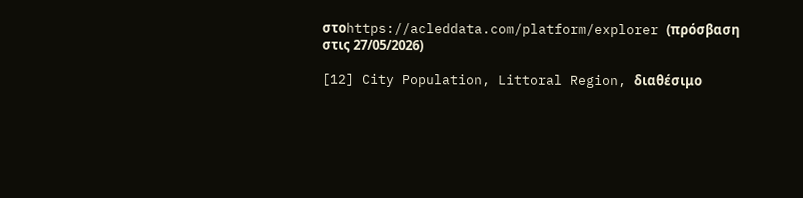στοhttps://acleddata.com/platform/explorer (πρόσβαση στις 27/05/2026)

[12] City Population, Littoral Region, διαθέσιμο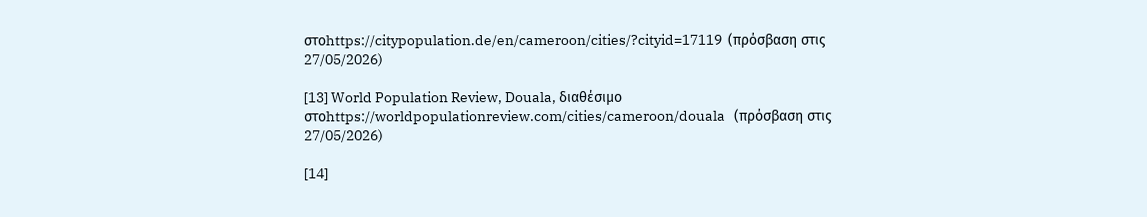στοhttps://citypopulation.de/en/cameroon/cities/?cityid=17119  (πρόσβαση στις 27/05/2026)

[13] World Population Review, Douala, διαθέσιμο στοhttps://worldpopulationreview.com/cities/cameroon/douala   (πρόσβαση στις 27/05/2026)

[14]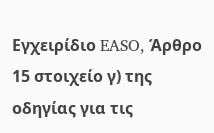Εγχειρίδιο EASO, Άρθρο 15 στοιχείο γ) της οδηγίας για τις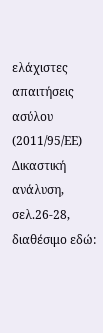ελάχιστες απαιτήσεις ασύλου (2011/95/ΕΕ) Δικαστική ανάλυση, σελ.26-28, διαθέσιμο εδώ: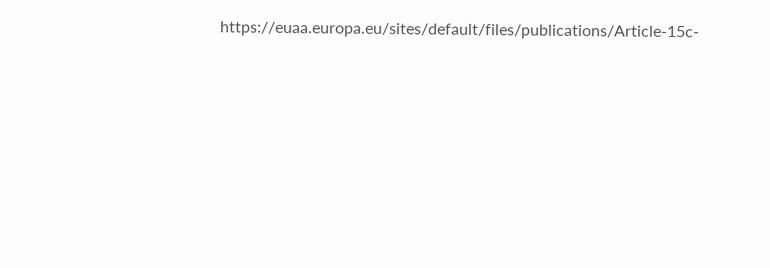https://euaa.europa.eu/sites/default/files/publications/Article-15c-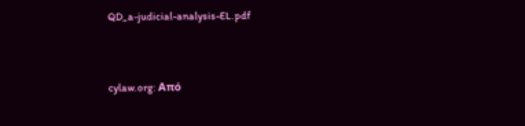QD_a-judicial-analysis-EL.pdf


cylaw.org: Από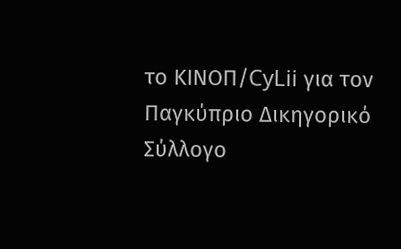το ΚΙΝOΠ/CyLii για τον Παγκύπριο Δικηγορικό Σύλλογο